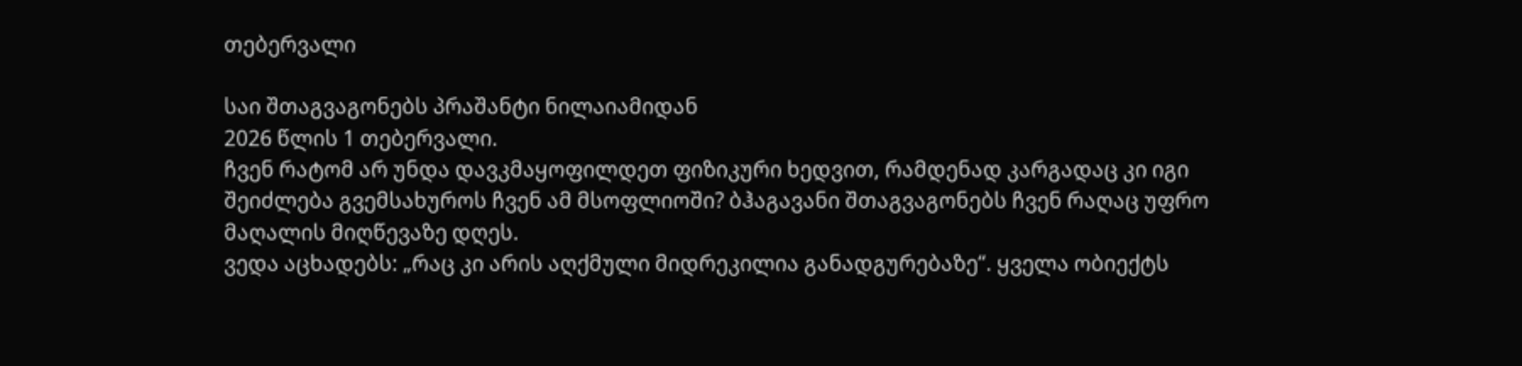თებერვალი

საი შთაგვაგონებს პრაშანტი ნილაიამიდან
2026 წლის 1 თებერვალი.
ჩვენ რატომ არ უნდა დავკმაყოფილდეთ ფიზიკური ხედვით, რამდენად კარგადაც კი იგი შეიძლება გვემსახუროს ჩვენ ამ მსოფლიოში? ბჰაგავანი შთაგვაგონებს ჩვენ რაღაც უფრო მაღალის მიღწევაზე დღეს.
ვედა აცხადებს: „რაც კი არის აღქმული მიდრეკილია განადგურებაზე“. ყველა ობიექტს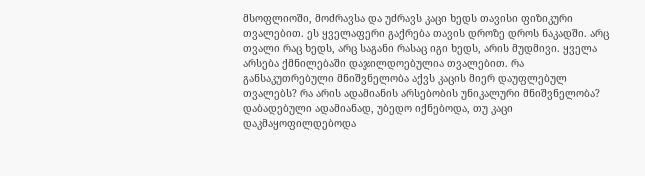მსოფლიოში, მოძრავსა და უძრავს კაცი ხედს თავისი ფიზიკური თვალებით. ეს ყველაფერი გაქრება თავის დროზე დროს ნაკადში. არც თვალი რაც ხედს, არც საგანი რასაც იგი ხედს, არის მუდმივი. ყველა არსება ქმნილებაში დაჯილდოებულია თვალებით. რა განსაკუთრებული მნიშვნელობა აქვს კაცის მიერ დაუფლებულ თვალებს? რა არის ადამიანის არსებობის უნიკალური მნიშვნელობა? დაბადებული ადამიანად, უბედო იქნებოდა, თუ კაცი დაკმაყოფილდებოდა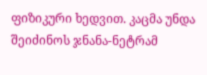ფიზიკური ხედვით. კაცმა უნდა შეიძინოს ჯნანა-ნეტრამ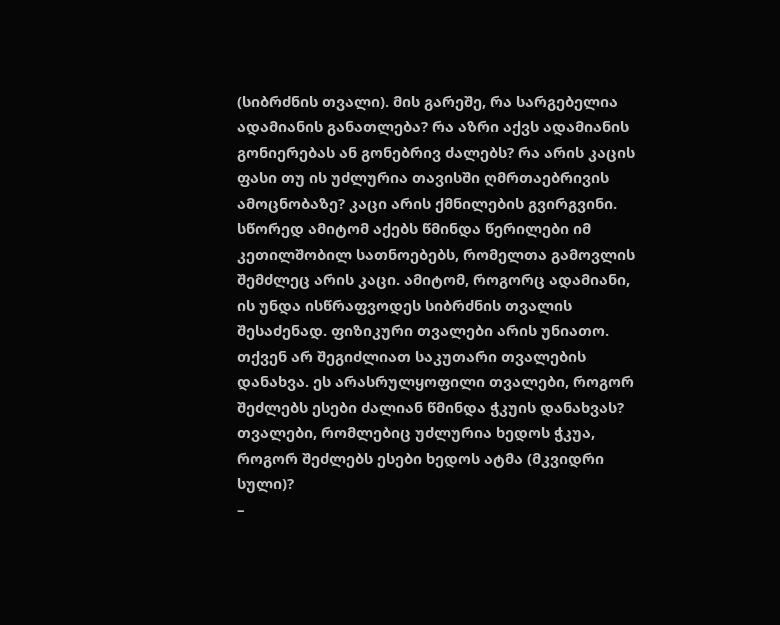(სიბრძნის თვალი). მის გარეშე, რა სარგებელია ადამიანის განათლება? რა აზრი აქვს ადამიანის გონიერებას ან გონებრივ ძალებს? რა არის კაცის ფასი თუ ის უძლურია თავისში ღმრთაებრივის ამოცნობაზე? კაცი არის ქმნილების გვირგვინი. სწორედ ამიტომ აქებს წმინდა წერილები იმ კეთილშობილ სათნოებებს, რომელთა გამოვლის შემძლეც არის კაცი. ამიტომ, როგორც ადამიანი, ის უნდა ისწრაფვოდეს სიბრძნის თვალის შესაძენად. ფიზიკური თვალები არის უნიათო. თქვენ არ შეგიძლიათ საკუთარი თვალების დანახვა. ეს არასრულყოფილი თვალები, როგორ შეძლებს ესები ძალიან წმინდა ჭკუის დანახვას? თვალები, რომლებიც უძლურია ხედოს ჭკუა, როგორ შეძლებს ესები ხედოს ატმა (მკვიდრი სული)?
–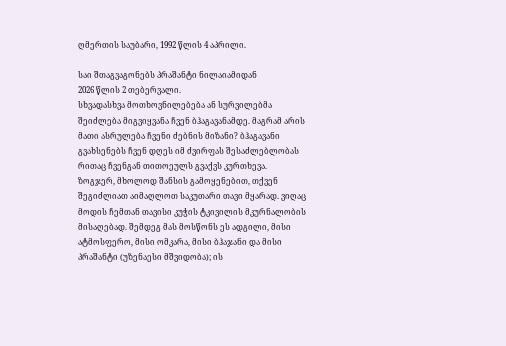ღმერთის საუბარი, 1992 წლის 4 აპრილი.

საი შთაგვაგონებს პრაშანტი ნილაიამიდან
2026 წლის 2 თებერვალი.
სხვადასხვა მოთხოვნილებება ან სურვილებმა შეიძლება მიგვიყვანა ჩვენ ბჰაგავანამდე. მაგრამ არის მათი ასრულება ჩვენი ძებნის მიზანი? ბჰაგავანი გვახსენებს ჩვენ დღეს იმ ძვირფას შესაძლებლობას რითაც ჩვენგან თითოეულს გვაქვს კურთხევა.
ზოგჯერ, მხოლოდ შანსის გამოყენებით, თქვენ შეგიძლიათ აიმაღლოთ საკუთარი თავი მყარად. ვიღაც მოდის ჩემთან თავისი კუჭის ტკივილის მკურნალობის მისაღებად. შემდეგ მას მოსწონს ეს ადგილი, მისი ატმოსფერო, მისი ომკარა, მისი ბჰაჯანი და მისი პრაშანტი (უზენაესი მშვიდობა); ის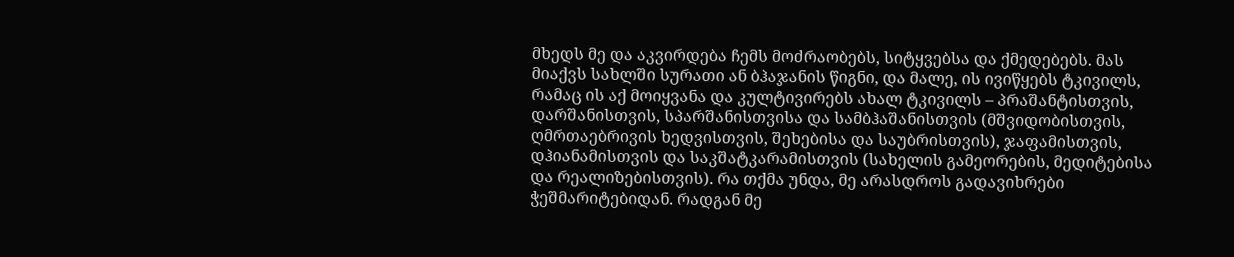მხედს მე და აკვირდება ჩემს მოძრაობებს, სიტყვებსა და ქმედებებს. მას მიაქვს სახლში სურათი ან ბჰაჯანის წიგნი, და მალე, ის ივიწყებს ტკივილს, რამაც ის აქ მოიყვანა და კულტივირებს ახალ ტკივილს – პრაშანტისთვის, დარშანისთვის, სპარშანისთვისა და სამბჰაშანისთვის (მშვიდობისთვის, ღმრთაებრივის ხედვისთვის, შეხებისა და საუბრისთვის), ჯაფამისთვის, დჰიანამისთვის და საკშატკარამისთვის (სახელის გამეორების, მედიტებისა და რეალიზებისთვის). რა თქმა უნდა, მე არასდროს გადავიხრები ჭეშმარიტებიდან. რადგან მე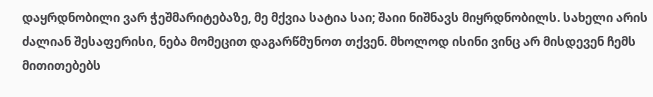დაყრდნობილი ვარ ჭეშმარიტებაზე, მე მქვია სატია საი; შაიი ნიშნავს მიყრდნობილს. სახელი არის ძალიან შესაფერისი, ნება მომეცით დაგარწმუნოთ თქვენ. მხოლოდ ისინი ვინც არ მისდევენ ჩემს მითითებებს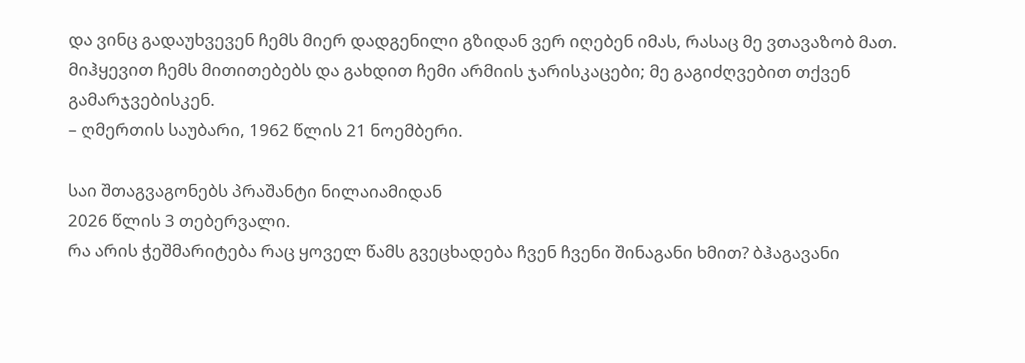და ვინც გადაუხვევენ ჩემს მიერ დადგენილი გზიდან ვერ იღებენ იმას, რასაც მე ვთავაზობ მათ. მიჰყევით ჩემს მითითებებს და გახდით ჩემი არმიის ჯარისკაცები; მე გაგიძღვებით თქვენ გამარჯვებისკენ.
– ღმერთის საუბარი, 1962 წლის 21 ნოემბერი.

საი შთაგვაგონებს პრაშანტი ნილაიამიდან
2026 წლის 3 თებერვალი.
რა არის ჭეშმარიტება რაც ყოველ წამს გვეცხადება ჩვენ ჩვენი შინაგანი ხმით? ბჰაგავანი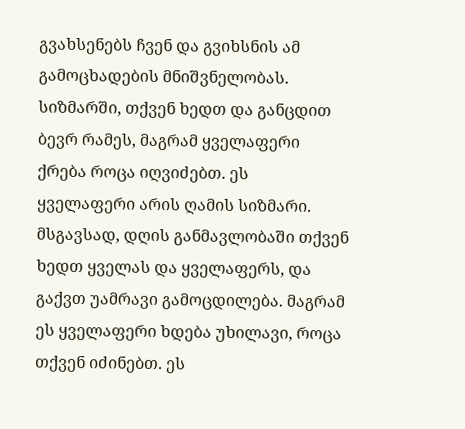გვახსენებს ჩვენ და გვიხსნის ამ გამოცხადების მნიშვნელობას.
სიზმარში, თქვენ ხედთ და განცდით ბევრ რამეს, მაგრამ ყველაფერი ქრება როცა იღვიძებთ. ეს ყველაფერი არის ღამის სიზმარი. მსგავსად, დღის განმავლობაში თქვენ ხედთ ყველას და ყველაფერს, და გაქვთ უამრავი გამოცდილება. მაგრამ ეს ყველაფერი ხდება უხილავი, როცა თქვენ იძინებთ. ეს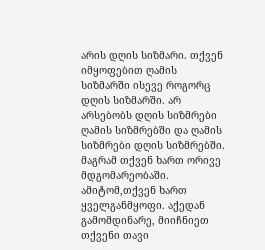არის დღის სიზმარი. თქვენ იმყოფებით ღამის სიზმარში ისევე როგორც დღის სიზმარში. არ არსებობს დღის სიზმრები ღამის სიზმრებში და ღამის სიზმრები დღის სიზმრებში. მაგრამ თქვენ ხართ ორივე მდგომარეობაში. ამიტომ,თქვენ ხართ ყველგანმყოფი. აქედან გამომდინარე, მიიჩნიეთ თქვენი თავი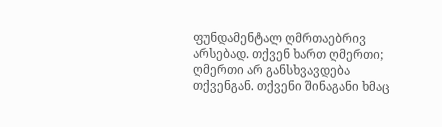ფუნდამენტალ ღმრთაებრივ არსებად. თქვენ ხართ ღმერთი; ღმერთი არ განსხვავდება თქვენგან. თქვენი შინაგანი ხმაც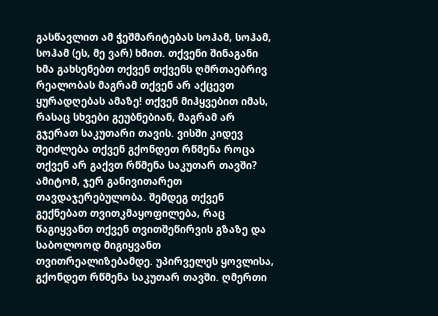გასწავლით ამ ჭეშმარიტებას სოჰამ, სოჰამ, სოჰამ (ეს, მე ვარ) ხმით. თქვენი შინაგანი ხმა გახსენებთ თქვენ თქვენს ღმრთაებრივ რეალობას მაგრამ თქვენ არ აქცევთ ყურადღებას ამაზე! თქვენ მიჰყვებით იმას, რასაც სხვები გეუბნებიან, მაგრამ არ გჯერათ საკუთარი თავის. ვისში კიდევ შეიძლება თქვენ გქონდეთ რწმენა როცა თქვენ არ გაქვთ რწმენა საკუთარ თავში? ამიტომ, ჯერ განივითარეთ თავდაჯერებულობა. შემდეგ თქვენ გექნებათ თვითკმაყოფილება, რაც წაგიყვანთ თქვენ თვითშეწირვის გზაზე და საბოლოოდ მიგიყვანთ თვითრეალიზებამდე. უპირველეს ყოვლისა, გქონდეთ რწმენა საკუთარ თავში. ღმერთი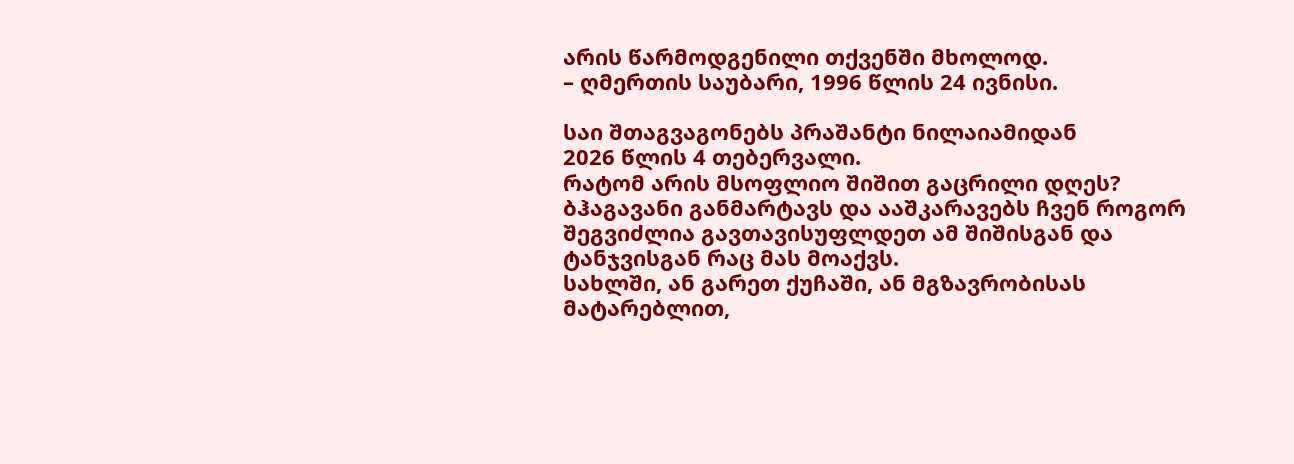არის წარმოდგენილი თქვენში მხოლოდ.
– ღმერთის საუბარი, 1996 წლის 24 ივნისი.

საი შთაგვაგონებს პრაშანტი ნილაიამიდან
2026 წლის 4 თებერვალი.
რატომ არის მსოფლიო შიშით გაცრილი დღეს? ბჰაგავანი განმარტავს და ააშკარავებს ჩვენ როგორ შეგვიძლია გავთავისუფლდეთ ამ შიშისგან და ტანჯვისგან რაც მას მოაქვს.
სახლში, ან გარეთ ქუჩაში, ან მგზავრობისას მატარებლით,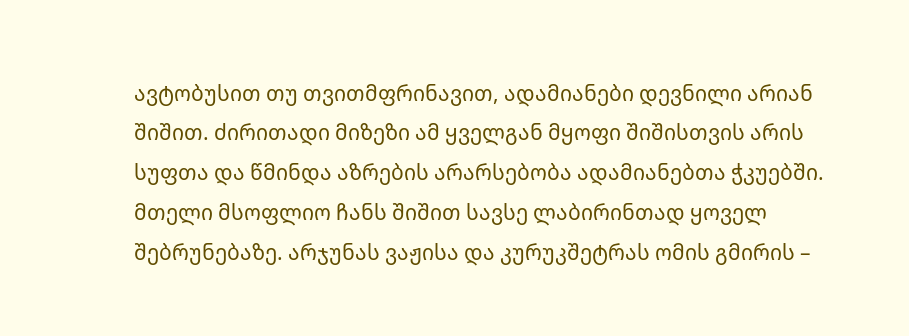ავტობუსით თუ თვითმფრინავით, ადამიანები დევნილი არიან შიშით. ძირითადი მიზეზი ამ ყველგან მყოფი შიშისთვის არის სუფთა და წმინდა აზრების არარსებობა ადამიანებთა ჭკუებში. მთელი მსოფლიო ჩანს შიშით სავსე ლაბირინთად ყოველ შებრუნებაზე. არჯუნას ვაჟისა და კურუკშეტრას ომის გმირის –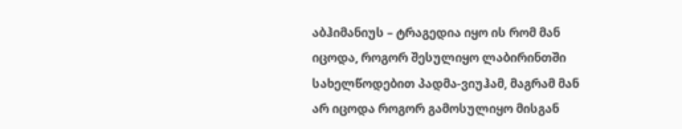აბჰიმანიუს – ტრაგედია იყო ის რომ მან იცოდა, როგორ შესულიყო ლაბირინთში სახელწოდებით პადმა-ვიუჰამ, მაგრამ მან არ იცოდა როგორ გამოსულიყო მისგან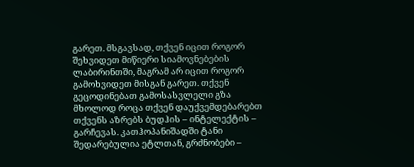გარეთ. მსგავსად, თქვენ იცით როგორ შეხვიდეთ მიწიერი სიამოვნებების ლაბირინთში, მაგრამ არ იცით როგორ გამოხვიდეთ მისგან გარეთ. თქვენ გეცოდინებათ გამოსასვლელი გზა მხოლოდ როცა თქვენ დაუქვემდებარებთ თქვენს აზრებს ბუდჰის – ინტელექტის – გარჩევას. კათჰოპანიშადში ტანი შედარებულია ეტლთან, გრძნობები –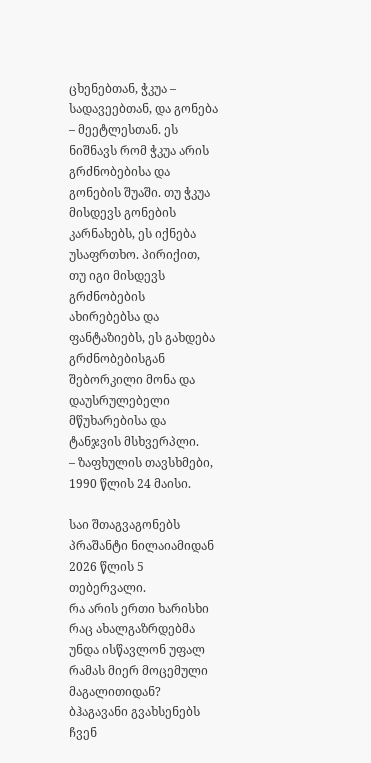ცხენებთან, ჭკუა – სადავეებთან, და გონება – მეეტლესთან. ეს ნიშნავს რომ ჭკუა არის გრძნობებისა და გონების შუაში. თუ ჭკუა მისდევს გონების კარნახებს, ეს იქნება უსაფრთხო. პირიქით, თუ იგი მისდევს გრძნობების ახირებებსა და ფანტაზიებს, ეს გახდება გრძნობებისგან შებორკილი მონა და დაუსრულებელი მწუხარებისა და ტანჯვის მსხვერპლი.
– ზაფხულის თავსხმები, 1990 წლის 24 მაისი.

საი შთაგვაგონებს პრაშანტი ნილაიამიდან
2026 წლის 5 თებერვალი.
რა არის ერთი ხარისხი რაც ახალგაზრდებმა უნდა ისწავლონ უფალ რამას მიერ მოცემული მაგალითიდან? ბჰაგავანი გვახსენებს ჩვენ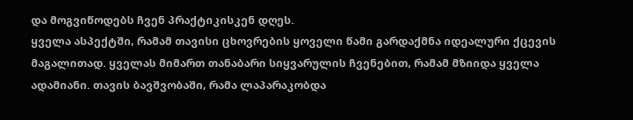და მოგვიწოდებს ჩვენ პრაქტიკისკენ დღეს.
ყველა ასპექტში, რამამ თავისი ცხოვრების ყოველი წამი გარდაქმნა იდეალური ქცევის მაგალითად. ყველას მიმართ თანაბარი სიყვარულის ჩვენებით, რამამ მზიიდა ყველა ადამიანი. თავის ბავშვობაში, რამა ლაპარაკობდა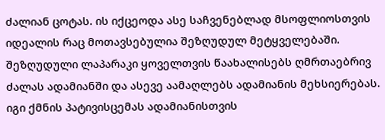ძალიან ცოტას. ის იქცეოდა ასე საჩვენებლად მსოფლიოსთვის იდეალის რაც მოთავსებულია შეზღუდულ მეტყველებაში. შეზღუდული ლაპარაკი ყოველთვის წაახალისებს ღმრთაებრივ ძალას ადამიანში და ასევე აამაღლებს ადამიანის მეხსიერებას. იგი ქმნის პატივისცემას ადამიანისთვის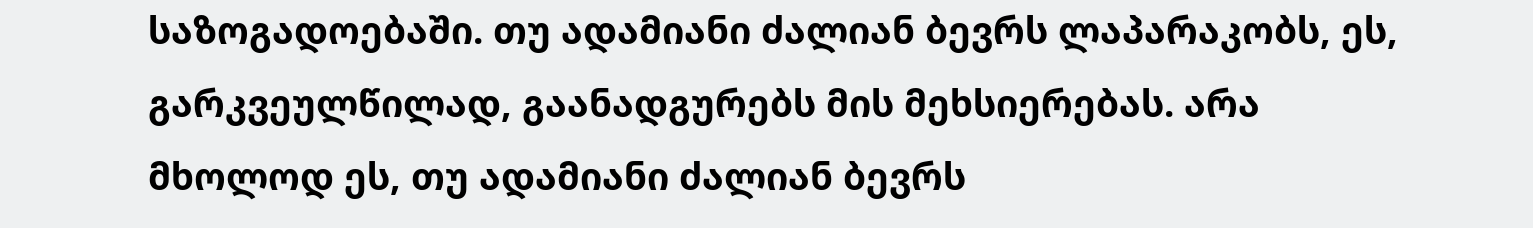საზოგადოებაში. თუ ადამიანი ძალიან ბევრს ლაპარაკობს, ეს, გარკვეულწილად, გაანადგურებს მის მეხსიერებას. არა მხოლოდ ეს, თუ ადამიანი ძალიან ბევრს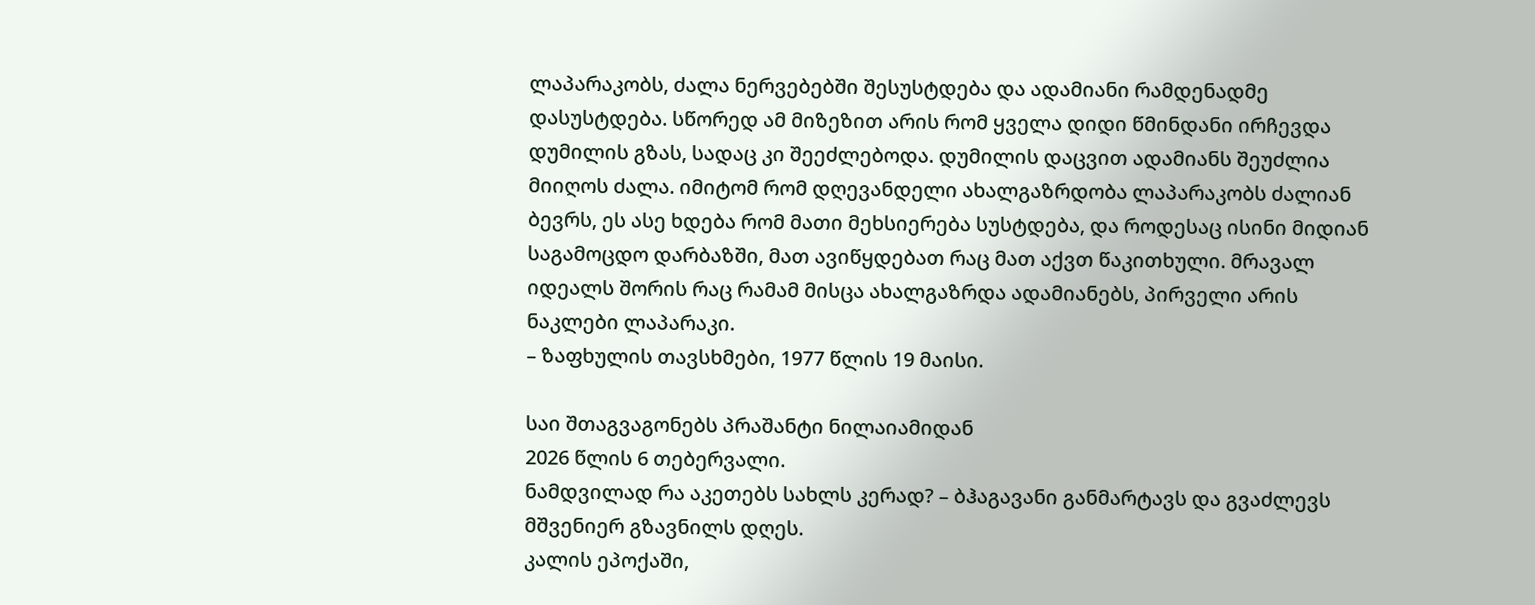ლაპარაკობს, ძალა ნერვებებში შესუსტდება და ადამიანი რამდენადმე დასუსტდება. სწორედ ამ მიზეზით არის რომ ყველა დიდი წმინდანი ირჩევდა დუმილის გზას, სადაც კი შეეძლებოდა. დუმილის დაცვით ადამიანს შეუძლია მიიღოს ძალა. იმიტომ რომ დღევანდელი ახალგაზრდობა ლაპარაკობს ძალიან ბევრს, ეს ასე ხდება რომ მათი მეხსიერება სუსტდება, და როდესაც ისინი მიდიან საგამოცდო დარბაზში, მათ ავიწყდებათ რაც მათ აქვთ წაკითხული. მრავალ იდეალს შორის რაც რამამ მისცა ახალგაზრდა ადამიანებს, პირველი არის ნაკლები ლაპარაკი.
– ზაფხულის თავსხმები, 1977 წლის 19 მაისი.

საი შთაგვაგონებს პრაშანტი ნილაიამიდან
2026 წლის 6 თებერვალი.
ნამდვილად რა აკეთებს სახლს კერად? – ბჰაგავანი განმარტავს და გვაძლევს მშვენიერ გზავნილს დღეს.
კალის ეპოქაში,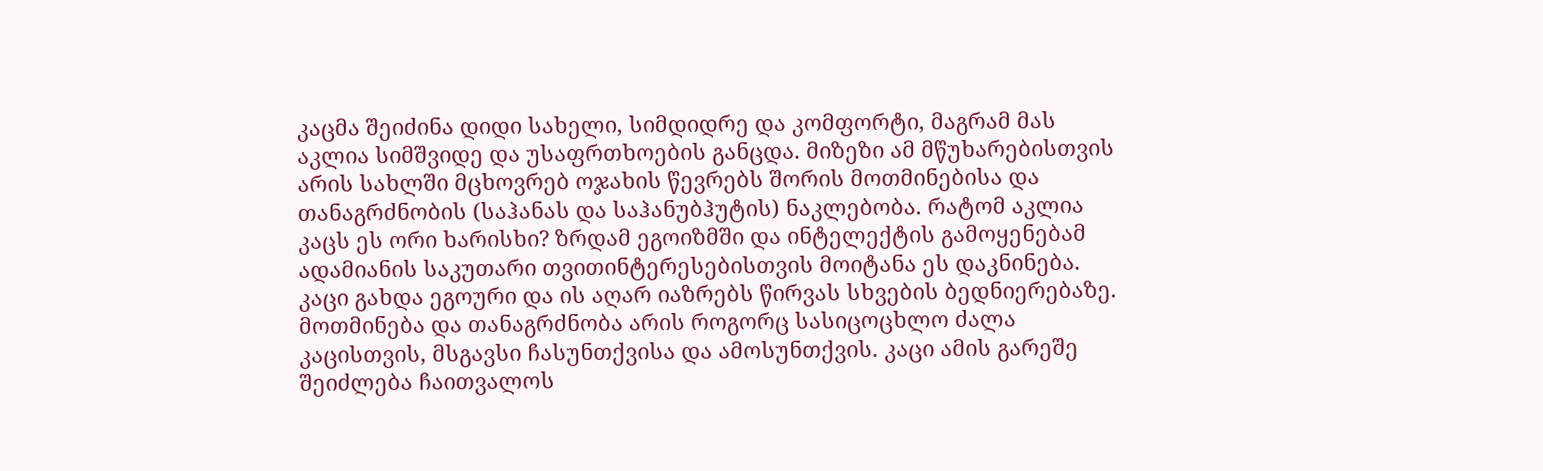კაცმა შეიძინა დიდი სახელი, სიმდიდრე და კომფორტი, მაგრამ მას აკლია სიმშვიდე და უსაფრთხოების განცდა. მიზეზი ამ მწუხარებისთვის არის სახლში მცხოვრებ ოჯახის წევრებს შორის მოთმინებისა და თანაგრძნობის (საჰანას და საჰანუბჰუტის) ნაკლებობა. რატომ აკლია კაცს ეს ორი ხარისხი? ზრდამ ეგოიზმში და ინტელექტის გამოყენებამ ადამიანის საკუთარი თვითინტერესებისთვის მოიტანა ეს დაკნინება. კაცი გახდა ეგოური და ის აღარ იაზრებს წირვას სხვების ბედნიერებაზე. მოთმინება და თანაგრძნობა არის როგორც სასიცოცხლო ძალა კაცისთვის, მსგავსი ჩასუნთქვისა და ამოსუნთქვის. კაცი ამის გარეშე შეიძლება ჩაითვალოს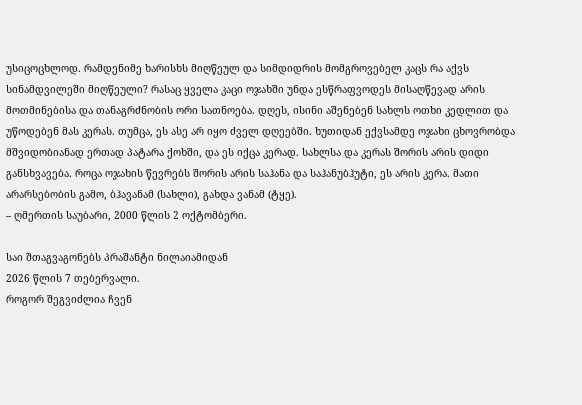უსიცოცხლოდ. რამდენიმე ხარისხს მიღწეულ და სიმდიდრის მომგროვებელ კაცს რა აქვს სინამდვილეში მიღწეული? რასაც ყველა კაცი ოჯახში უნდა ესწრაფვოდეს მისაღწევად არის მოთმინებისა და თანაგრძნობის ორი სათნოება. დღეს, ისინი აშენებენ სახლს ოთხი კედლით და უწოდებენ მას კერას. თუმცა, ეს ასე არ იყო ძველ დღეებში. ხუთიდან ექვსამდე ოჯახი ცხოვრობდა მშვიდობიანად ერთად პატარა ქოხში, და ეს იქცა კერად. სახლსა და კერას შორის არის დიდი განსხვავება. როცა ოჯახის წევრებს შორის არის საჰანა და საჰანუბჰუტი, ეს არის კერა. მათი არარსებობის გამო, ბჰავანამ (სახლი), გახდა ვანამ (ტყე).
– ღმერთის საუბარი, 2000 წლის 2 ოქტომბერი.

საი შთაგვაგონებს პრაშანტი ნილაიამიდან
2026 წლის 7 თებერვალი.
როგორ შეგვიძლია ჩვენ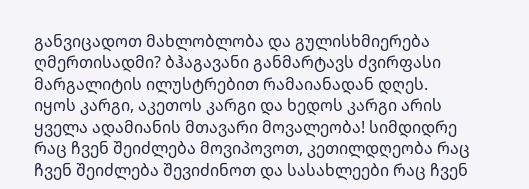განვიცადოთ მახლობლობა და გულისხმიერება ღმერთისადმი? ბჰაგავანი განმარტავს ძვირფასი მარგალიტის ილუსტრებით რამაიანადან დღეს.
იყოს კარგი, აკეთოს კარგი და ხედოს კარგი არის ყველა ადამიანის მთავარი მოვალეობა! სიმდიდრე რაც ჩვენ შეიძლება მოვიპოვოთ, კეთილდღეობა რაც ჩვენ შეიძლება შევიძინოთ და სასახლეები რაც ჩვენ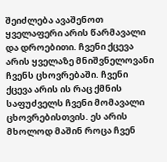შეიძლება ავაშენოთ ყველაფერი არის წარმავალი და დროებითი. ჩვენი ქცევა არის ყველაზე მნიშვნელოვანი ჩვენს ცხოვრებაში. ჩვენი ქცევა არის ის რაც ქმნის საფუძველს ჩვენი მომავალი ცხოვრებისთვის. ეს არის მხოლოდ მაშინ როცა ჩვენ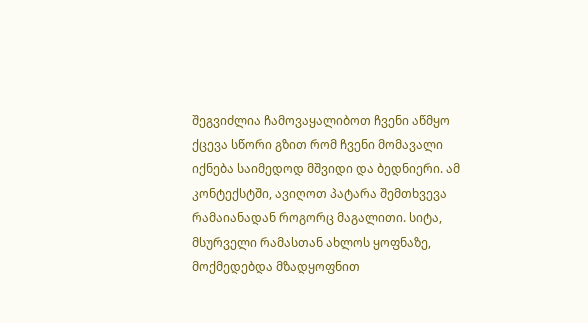შეგვიძლია ჩამოვაყალიბოთ ჩვენი აწმყო ქცევა სწორი გზით რომ ჩვენი მომავალი იქნება საიმედოდ მშვიდი და ბედნიერი. ამ კონტექსტში, ავიღოთ პატარა შემთხვევა რამაიანადან როგორც მაგალითი. სიტა, მსურველი რამასთან ახლოს ყოფნაზე, მოქმედებდა მზადყოფნით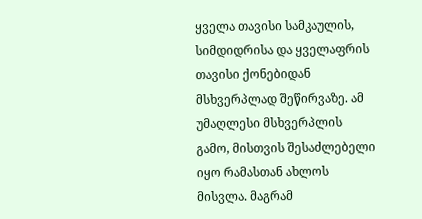ყველა თავისი სამკაულის, სიმდიდრისა და ყველაფრის თავისი ქონებიდან მსხვერპლად შეწირვაზე. ამ უმაღლესი მსხვერპლის გამო, მისთვის შესაძლებელი იყო რამასთან ახლოს მისვლა. მაგრამ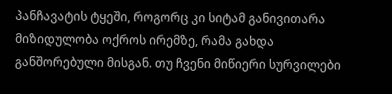პანჩავატის ტყეში, როგორც კი სიტამ განივითარა მიზიდულობა ოქროს ირემზე, რამა გახდა განშორებული მისგან. თუ ჩვენი მიწიერი სურვილები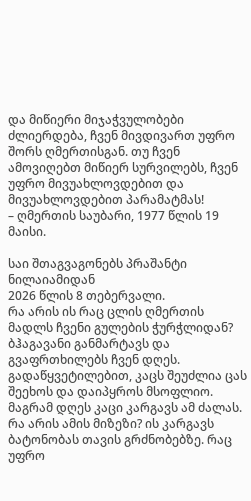და მიწიერი მიჯაჭვულობები ძლიერდება, ჩვენ მივდივართ უფრო შორს ღმერთისგან. თუ ჩვენ ამოვიღებთ მიწიერ სურვილებს, ჩვენ უფრო მივუახლოვდებით და მივუახლოვდებით პარამატმას!
– ღმერთის საუბარი, 1977 წლის 19 მაისი.

საი შთაგვაგონებს პრაშანტი ნილაიამიდან
2026 წლის 8 თებერვალი.
რა არის ის რაც ცლის ღმერთის მადლს ჩვენი გულების ჭურჭლიდან? ბჰაგავანი განმარტავს და გვაფრთხილებს ჩვენ დღეს.
გადაწყვეტილებით, კაცს შეუძლია ცას შეეხოს და დაიპყროს მსოფლიო. მაგრამ დღეს კაცი კარგავს ამ ძალას. რა არის ამის მიზეზი? ის კარგავს ბატონობას თავის გრძნობებზე. რაც უფრო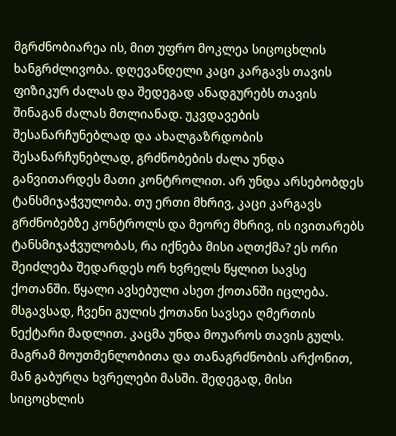მგრძნობიარეა ის, მით უფრო მოკლეა სიცოცხლის ხანგრძლივობა. დღევანდელი კაცი კარგავს თავის ფიზიკურ ძალას და შედეგად ანადგურებს თავის შინაგან ძალას მთლიანად. უკვდავების შესანარჩუნებლად და ახალგაზრდობის შესანარჩუნებლად, გრძნობების ძალა უნდა განვითარდეს მათი კონტროლით. არ უნდა არსებობდეს ტანსმიჯაჭვულობა. თუ ერთი მხრივ, კაცი კარგავს გრძნობებზე კონტროლს და მეორე მხრივ, ის ივითარებს ტანსმიჯაჭვულობას, რა იქნება მისი აღთქმა? ეს ორი შეიძლება შედარდეს ორ ხვრელს წყლით სავსე ქოთანში. წყალი ავსებული ასეთ ქოთანში იცლება. მსგავსად, ჩვენი გულის ქოთანი სავსეა ღმერთის ნექტარი მადლით. კაცმა უნდა მოუაროს თავის გულს. მაგრამ მოუთმენლობითა და თანაგრძნობის არქონით, მან გაბურღა ხვრელები მასში. შედეგად, მისი სიცოცხლის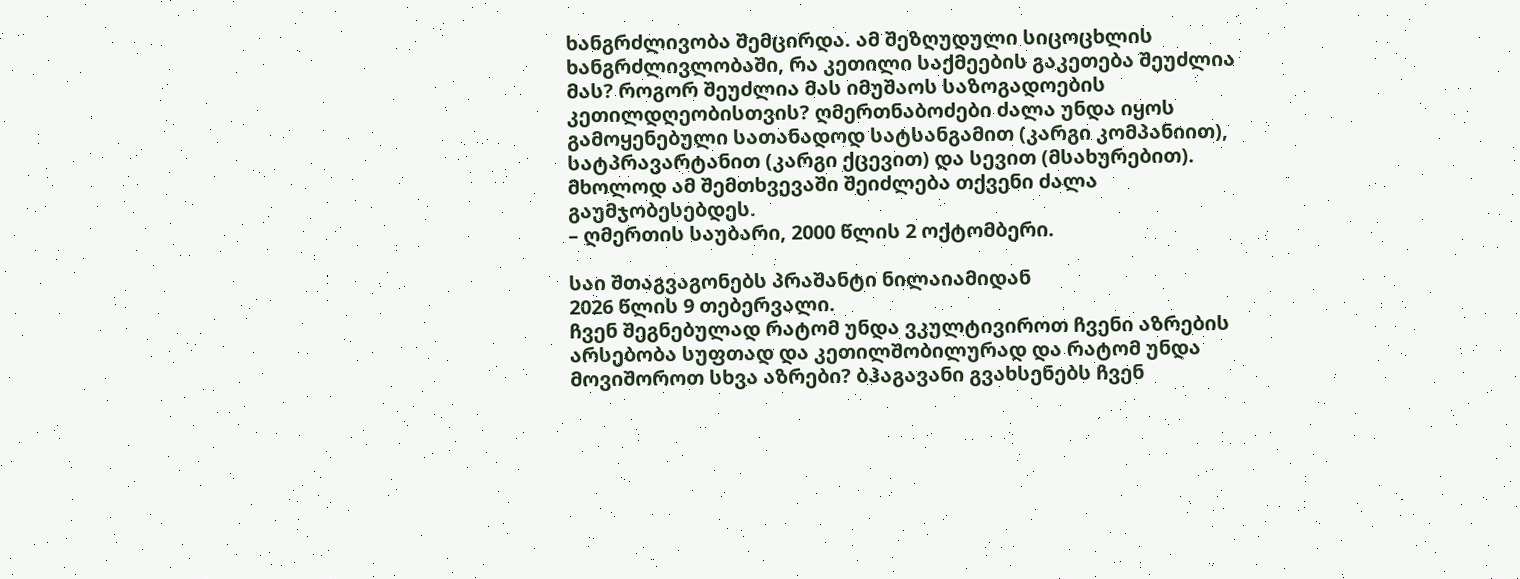ხანგრძლივობა შემცირდა. ამ შეზღუდული სიცოცხლის ხანგრძლივლობაში, რა კეთილი საქმეების გაკეთება შეუძლია მას? როგორ შეუძლია მას იმუშაოს საზოგადოების კეთილდღეობისთვის? ღმერთნაბოძები ძალა უნდა იყოს გამოყენებული სათანადოდ სატსანგამით (კარგი კომპანიით), სატპრავარტანით (კარგი ქცევით) და სევით (მსახურებით). მხოლოდ ამ შემთხვევაში შეიძლება თქვენი ძალა გაუმჯობესებდეს.
– ღმერთის საუბარი, 2000 წლის 2 ოქტომბერი.

საი შთაგვაგონებს პრაშანტი ნილაიამიდან
2026 წლის 9 თებერვალი.
ჩვენ შეგნებულად რატომ უნდა ვკულტივიროთ ჩვენი აზრების არსებობა სუფთად და კეთილშობილურად და რატომ უნდა მოვიშოროთ სხვა აზრები? ბჰაგავანი გვახსენებს ჩვენ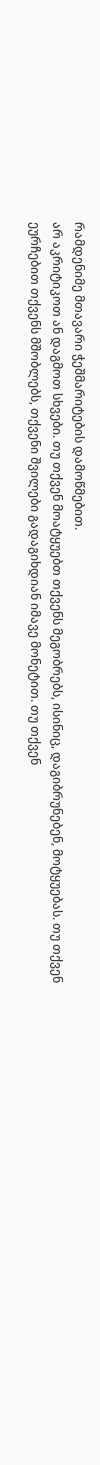რამდენიმე მთავარი ჭეშმარიტების დამოწმებით.
არ აკრიტიკოთ ან დაგმოთ სხვები. თუ თქვენ მოატყუებთ თქვენს მეგობრებს, ისინიც, დაგიბრუნებენ, მოტყუებას. თუ თქვენ ეურჩებით თქვენს მშობლებს, თქვენი შვილები გადაგიხდიან იმავე მონეტით. თუ თქვენ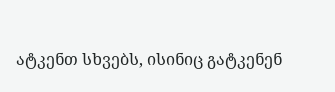ატკენთ სხვებს, ისინიც გატკენენ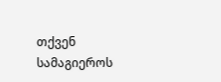თქვენ სამაგიეროს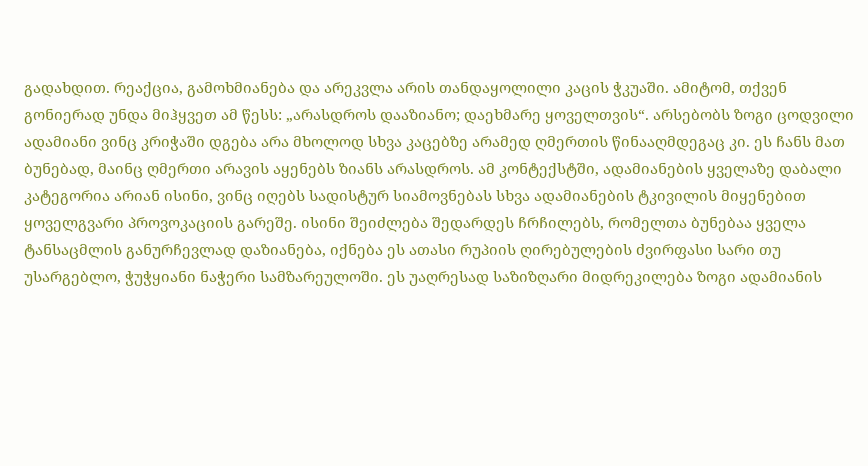გადახდით. რეაქცია, გამოხმიანება და არეკვლა არის თანდაყოლილი კაცის ჭკუაში. ამიტომ, თქვენ გონიერად უნდა მიჰყვეთ ამ წესს: „არასდროს დააზიანო; დაეხმარე ყოველთვის“. არსებობს ზოგი ცოდვილი ადამიანი ვინც კრიჭაში დგება არა მხოლოდ სხვა კაცებზე არამედ ღმერთის წინააღმდეგაც კი. ეს ჩანს მათ ბუნებად, მაინც ღმერთი არავის აყენებს ზიანს არასდროს. ამ კონტექსტში, ადამიანების ყველაზე დაბალი კატეგორია არიან ისინი, ვინც იღებს სადისტურ სიამოვნებას სხვა ადამიანების ტკივილის მიყენებით ყოველგვარი პროვოკაციის გარეშე. ისინი შეიძლება შედარდეს ჩრჩილებს, რომელთა ბუნებაა ყველა ტანსაცმლის განურჩევლად დაზიანება, იქნება ეს ათასი რუპიის ღირებულების ძვირფასი სარი თუ უსარგებლო, ჭუჭყიანი ნაჭერი სამზარეულოში. ეს უაღრესად საზიზღარი მიდრეკილება ზოგი ადამიანის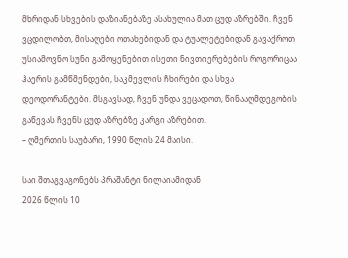მხრიდან სხვების დაზიანებაზე ასახულია მათ ცუდ აზრებში. ჩვენ ვცდილობთ, მისაღები ოთახებიდან და ტუალეტებიდან გავაქროთ უსიამოვნო სუნი გამოყენებით ისეთი ნივთიერებების როგორიცაა ჰაერის გამწმენდები, საკმევლის ჩხირები და სხვა დეოდორანტები. მსგავსად, ჩვენ უნდა ვეცადოთ, წინააღმდეგობის გაწევას ჩვენს ცუდ აზრებზე კარგი აზრებით.
– ღმერთის საუბარი, 1990 წლის 24 მაისი.

საი შთაგვაგონებს პრაშანტი ნილაიამიდან
2026 წლის 10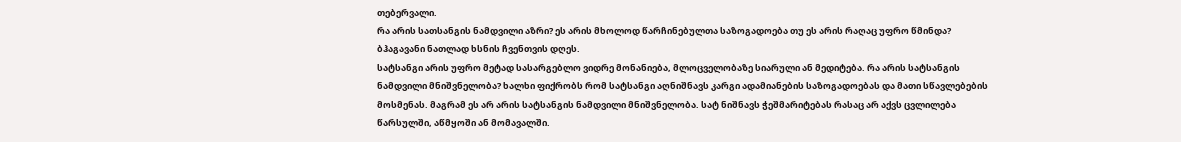თებერვალი.
რა არის სათსანგის ნამდვილი აზრი? ეს არის მხოლოდ წარჩინებულთა საზოგადოება თუ ეს არის რაღაც უფრო წმინდა? ბჰაგავანი ნათლად ხსნის ჩვენთვის დღეს.
სატსანგი არის უფრო მეტად სასარგებლო ვიდრე მონანიება, მლოცველობაზე სიარული ან მედიტება. რა არის სატსანგის ნამდვილი მნიშვნელობა? ხალხი ფიქრობს რომ სატსანგი აღნიშნავს კარგი ადამიანების საზოგადოებას და მათი სწავლებების მოსმენას. მაგრამ ეს არ არის სატსანგის ნამდვილი მნიშვნელობა. სატ ნიშნავს ჭეშმარიტებას რასაც არ აქვს ცვლილება წარსულში, აწმყოში ან მომავალში.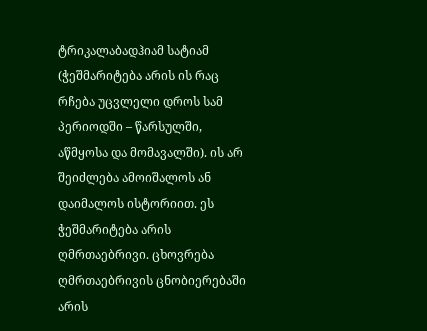ტრიკალაბადჰიამ სატიამ (ჭეშმარიტება არის ის რაც რჩება უცვლელი დროს სამ პერიოდში – წარსულში, აწმყოსა და მომავალში). ის არ შეიძლება ამოიშალოს ან დაიმალოს ისტორიით. ეს ჭეშმარიტება არის ღმრთაებრივი. ცხოვრება ღმრთაებრივის ცნობიერებაში არის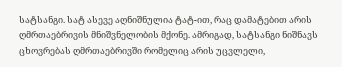სატსანგი. სატ ასევე აღნიშნულია ტატ-ით, რაც დამატებით არის ღმრთაებრივის მნიშვნელობის მქონე. ამრიგად, სატსანგი ნიშნავს ცხოვრებას ღმრთაებრივში რომელიც არის უცვლელი,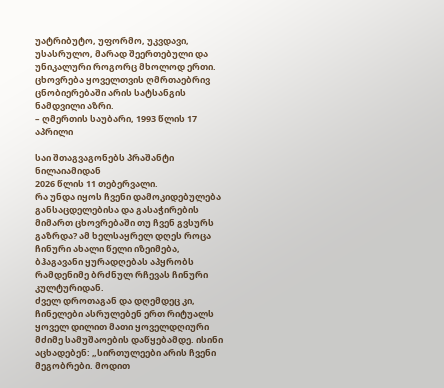უატრიბუტო, უფორმო, უკვდავი, უსასრულო, მარად შეერთებული და უნიკალური როგორც მხოლოდ ერთი. ცხოვრება ყოველთვის ღმრთაებრივ ცნობიერებაში არის სატსანგის ნამდვილი აზრი.
– ღმერთის საუბარი, 1993 წლის 17 აპრილი

საი შთაგვაგონებს პრაშანტი ნილაიამიდან
2026 წლის 11 თებერვალი.
რა უნდა იყოს ჩვენი დამოკიდებულება განსაცდელებისა და გასაჭირების მიმართ ცხოვრებაში თუ ჩვენ გვსურს გაზრდა? ამ ხელსაყრელ დღეს როცა ჩინური ახალი წელი იზეიმება, ბჰაგავანი ყურადღებას აპყრობს რამდენიმე ბრძნულ რჩევას ჩინური კულტურიდან.
ძველ დროთაგან და დღემდეც კი, ჩინელები ასრულებენ ერთ რიტუალს ყოველ დილით მათი ყოველდღიური მძიმე სამუშაოების დაწყებამდე. ისინი აცხადებენ: „სირთულეები არის ჩვენი მეგობრები. მოდით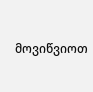მოვიწვიოთ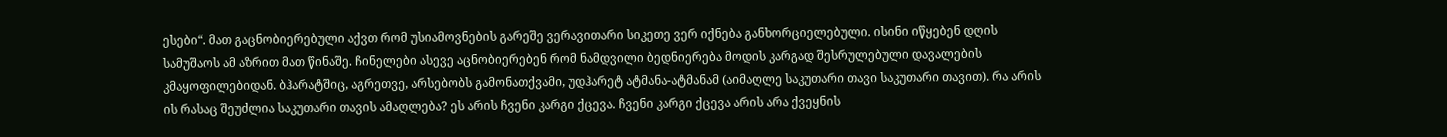ესები“. მათ გაცნობიერებული აქვთ რომ უსიამოვნების გარეშე ვერავითარი სიკეთე ვერ იქნება განხორციელებული. ისინი იწყებენ დღის სამუშაოს ამ აზრით მათ წინაშე. ჩინელები ასევე აცნობიერებენ რომ ნამდვილი ბედნიერება მოდის კარგად შესრულებული დავალების კმაყოფილებიდან. ბჰარატშიც, აგრეთვე, არსებობს გამონათქვამი, უდჰარეტ ატმანა-ატმანამ (აიმაღლე საკუთარი თავი საკუთარი თავით). რა არის ის რასაც შეუძლია საკუთარი თავის ამაღლება? ეს არის ჩვენი კარგი ქცევა. ჩვენი კარგი ქცევა არის არა ქვეყნის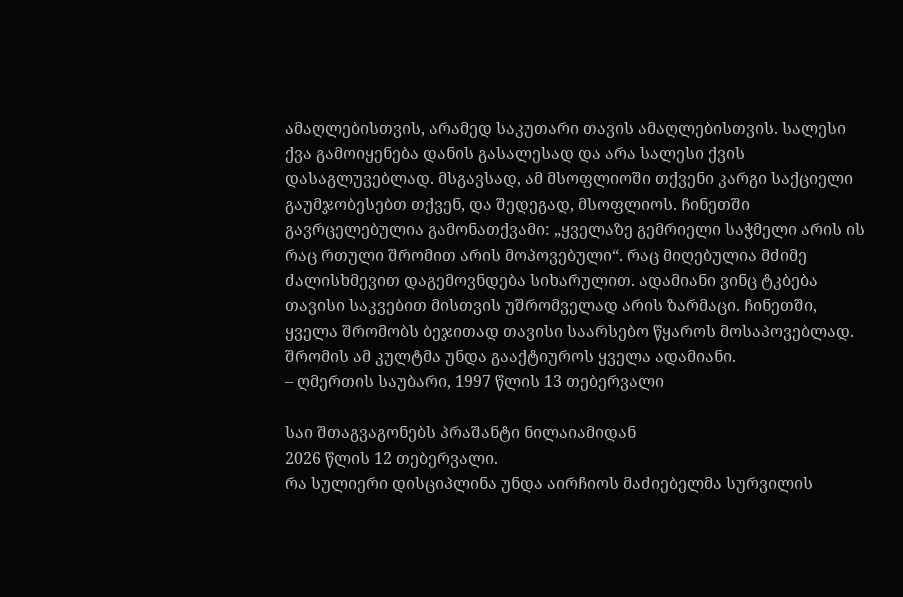ამაღლებისთვის, არამედ საკუთარი თავის ამაღლებისთვის. სალესი ქვა გამოიყენება დანის გასალესად და არა სალესი ქვის დასაგლუვებლად. მსგავსად, ამ მსოფლიოში თქვენი კარგი საქციელი გაუმჯობესებთ თქვენ, და შედეგად, მსოფლიოს. ჩინეთში გავრცელებულია გამონათქვამი: „ყველაზე გემრიელი საჭმელი არის ის რაც რთული შრომით არის მოპოვებული“. რაც მიღებულია მძიმე ძალისხმევით დაგემოვნდება სიხარულით. ადამიანი ვინც ტკბება თავისი საკვებით მისთვის უშრომველად არის ზარმაცი. ჩინეთში, ყველა შრომობს ბეჯითად თავისი საარსებო წყაროს მოსაპოვებლად. შრომის ამ კულტმა უნდა გააქტიუროს ყველა ადამიანი.
– ღმერთის საუბარი, 1997 წლის 13 თებერვალი

საი შთაგვაგონებს პრაშანტი ნილაიამიდან
2026 წლის 12 თებერვალი.
რა სულიერი დისციპლინა უნდა აირჩიოს მაძიებელმა სურვილის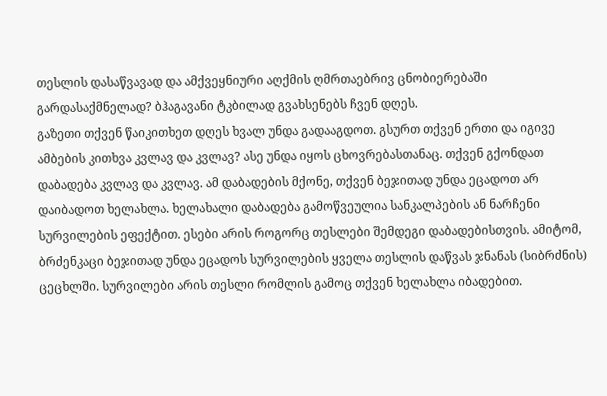თესლის დასაწვავად და ამქვეყნიური აღქმის ღმრთაებრივ ცნობიერებაში გარდასაქმნელად? ბჰაგავანი ტკბილად გვახსენებს ჩვენ დღეს.
გაზეთი თქვენ წაიკითხეთ დღეს ხვალ უნდა გადააგდოთ. გსურთ თქვენ ერთი და იგივე ამბების კითხვა კვლავ და კვლავ? ასე უნდა იყოს ცხოვრებასთანაც. თქვენ გქონდათ დაბადება კვლავ და კვლავ. ამ დაბადების მქონე, თქვენ ბეჯითად უნდა ეცადოთ არ დაიბადოთ ხელახლა. ხელახალი დაბადება გამოწვეულია სანკალპების ან ნარჩენი სურვილების ეფექტით. ესები არის როგორც თესლები შემდეგი დაბადებისთვის. ამიტომ, ბრძენკაცი ბეჯითად უნდა ეცადოს სურვილების ყველა თესლის დაწვას ჯნანას (სიბრძნის) ცეცხლში. სურვილები არის თესლი რომლის გამოც თქვენ ხელახლა იბადებით.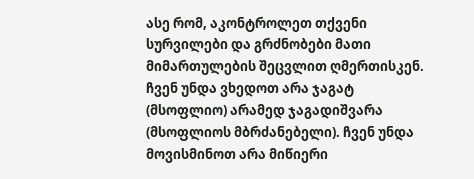ასე რომ, აკონტროლეთ თქვენი სურვილები და გრძნობები მათი მიმართულების შეცვლით ღმერთისკენ. ჩვენ უნდა ვხედოთ არა ჯაგატ (მსოფლიო) არამედ ჯაგადიშვარა (მსოფლიოს მბრძანებელი). ჩვენ უნდა მოვისმინოთ არა მიწიერი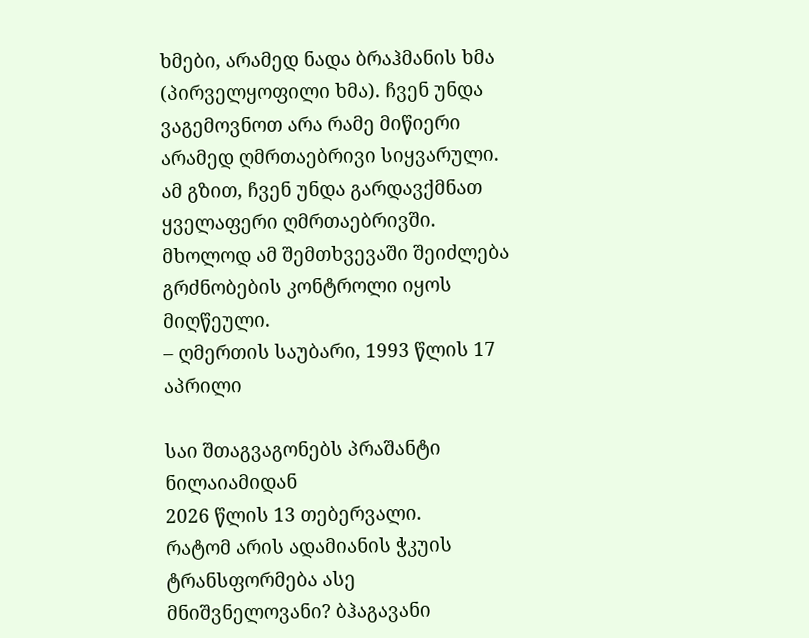ხმები, არამედ ნადა ბრაჰმანის ხმა (პირველყოფილი ხმა). ჩვენ უნდა ვაგემოვნოთ არა რამე მიწიერი არამედ ღმრთაებრივი სიყვარული. ამ გზით, ჩვენ უნდა გარდავქმნათ ყველაფერი ღმრთაებრივში. მხოლოდ ამ შემთხვევაში შეიძლება გრძნობების კონტროლი იყოს მიღწეული.
– ღმერთის საუბარი, 1993 წლის 17 აპრილი

საი შთაგვაგონებს პრაშანტი ნილაიამიდან
2026 წლის 13 თებერვალი.
რატომ არის ადამიანის ჭკუის ტრანსფორმება ასე მნიშვნელოვანი? ბჰაგავანი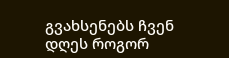გვახსენებს ჩვენ დღეს როგორ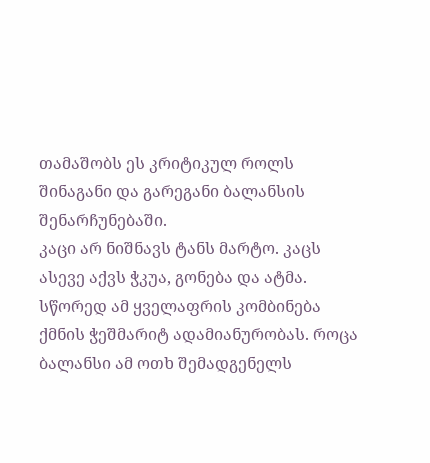თამაშობს ეს კრიტიკულ როლს შინაგანი და გარეგანი ბალანსის შენარჩუნებაში.
კაცი არ ნიშნავს ტანს მარტო. კაცს ასევე აქვს ჭკუა, გონება და ატმა. სწორედ ამ ყველაფრის კომბინება ქმნის ჭეშმარიტ ადამიანურობას. როცა ბალანსი ამ ოთხ შემადგენელს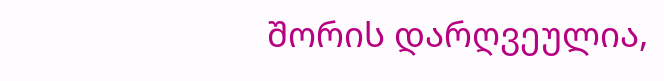შორის დარღვეულია,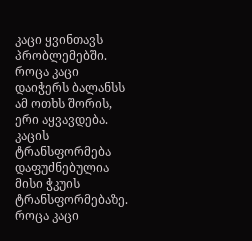კაცი ყვინთავს პრობლემებში. როცა კაცი დაიჭერს ბალანსს ამ ოთხს შორის, ერი აყვავდება. კაცის ტრანსფორმება დაფუძნებულია მისი ჭკუის ტრანსფორმებაზე. როცა კაცი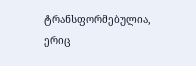ტრანსფორმებულია, ერიც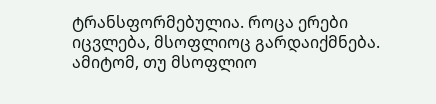ტრანსფორმებულია. როცა ერები იცვლება, მსოფლიოც გარდაიქმნება. ამიტომ, თუ მსოფლიო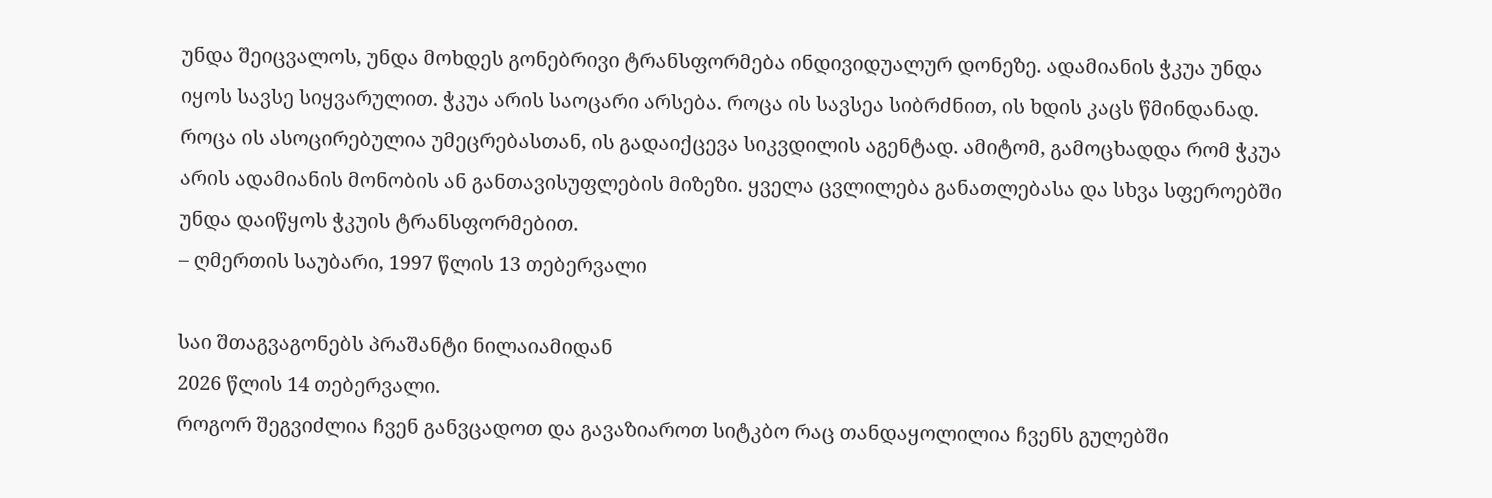უნდა შეიცვალოს, უნდა მოხდეს გონებრივი ტრანსფორმება ინდივიდუალურ დონეზე. ადამიანის ჭკუა უნდა იყოს სავსე სიყვარულით. ჭკუა არის საოცარი არსება. როცა ის სავსეა სიბრძნით, ის ხდის კაცს წმინდანად. როცა ის ასოცირებულია უმეცრებასთან, ის გადაიქცევა სიკვდილის აგენტად. ამიტომ, გამოცხადდა რომ ჭკუა არის ადამიანის მონობის ან განთავისუფლების მიზეზი. ყველა ცვლილება განათლებასა და სხვა სფეროებში უნდა დაიწყოს ჭკუის ტრანსფორმებით.
– ღმერთის საუბარი, 1997 წლის 13 თებერვალი

საი შთაგვაგონებს პრაშანტი ნილაიამიდან
2026 წლის 14 თებერვალი.
როგორ შეგვიძლია ჩვენ განვცადოთ და გავაზიაროთ სიტკბო რაც თანდაყოლილია ჩვენს გულებში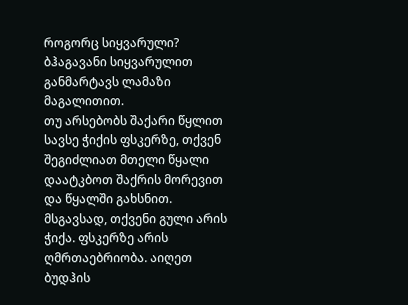როგორც სიყვარული? ბჰაგავანი სიყვარულით განმარტავს ლამაზი მაგალითით.
თუ არსებობს შაქარი წყლით სავსე ჭიქის ფსკერზე, თქვენ შეგიძლიათ მთელი წყალი დაატკბოთ შაქრის მორევით და წყალში გახსნით. მსგავსად, თქვენი გული არის ჭიქა. ფსკერზე არის ღმრთაებრიობა. აიღეთ ბუდჰის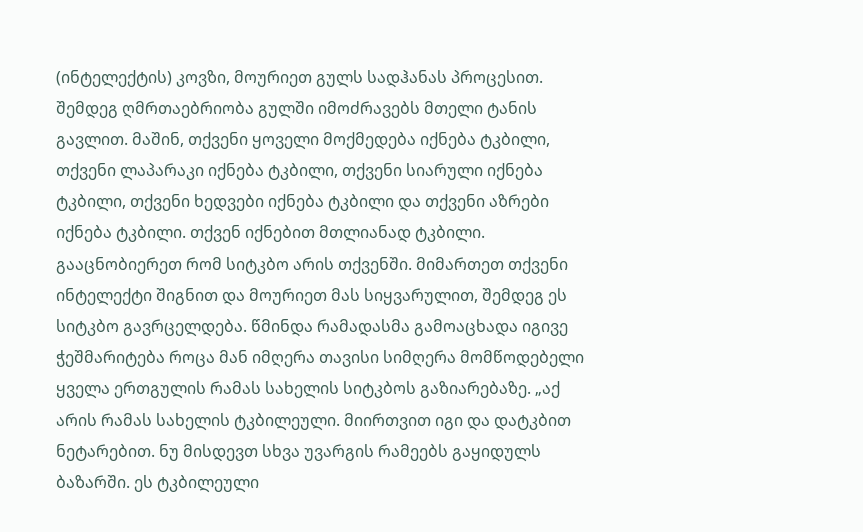(ინტელექტის) კოვზი, მოურიეთ გულს სადჰანას პროცესით. შემდეგ ღმრთაებრიობა გულში იმოძრავებს მთელი ტანის გავლით. მაშინ, თქვენი ყოველი მოქმედება იქნება ტკბილი, თქვენი ლაპარაკი იქნება ტკბილი, თქვენი სიარული იქნება ტკბილი, თქვენი ხედვები იქნება ტკბილი და თქვენი აზრები იქნება ტკბილი. თქვენ იქნებით მთლიანად ტკბილი. გააცნობიერეთ რომ სიტკბო არის თქვენში. მიმართეთ თქვენი ინტელექტი შიგნით და მოურიეთ მას სიყვარულით, შემდეგ ეს სიტკბო გავრცელდება. წმინდა რამადასმა გამოაცხადა იგივე ჭეშმარიტება როცა მან იმღერა თავისი სიმღერა მომწოდებელი ყველა ერთგულის რამას სახელის სიტკბოს გაზიარებაზე. „აქ არის რამას სახელის ტკბილეული. მიირთვით იგი და დატკბით ნეტარებით. ნუ მისდევთ სხვა უვარგის რამეებს გაყიდულს ბაზარში. ეს ტკბილეული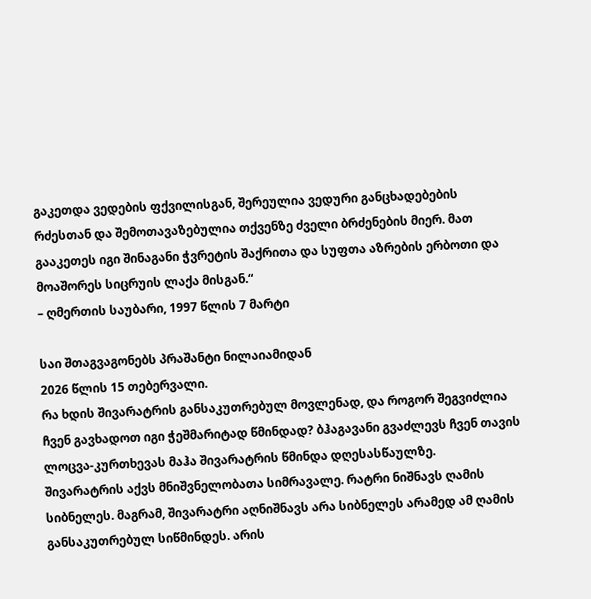გაკეთდა ვედების ფქვილისგან, შერეულია ვედური განცხადებების რძესთან და შემოთავაზებულია თქვენზე ძველი ბრძენების მიერ. მათ გააკეთეს იგი შინაგანი ჭვრეტის შაქრითა და სუფთა აზრების ერბოთი და მოაშორეს სიცრუის ლაქა მისგან.“
– ღმერთის საუბარი, 1997 წლის 7 მარტი

საი შთაგვაგონებს პრაშანტი ნილაიამიდან
2026 წლის 15 თებერვალი.
რა ხდის შივარატრის განსაკუთრებულ მოვლენად, და როგორ შეგვიძლია ჩვენ გავხადოთ იგი ჭეშმარიტად წმინდად? ბჰაგავანი გვაძლევს ჩვენ თავის ლოცვა-კურთხევას მაჰა შივარატრის წმინდა დღესასწაულზე.
შივარატრის აქვს მნიშვნელობათა სიმრავალე. რატრი ნიშნავს ღამის სიბნელეს. მაგრამ, შივარატრი აღნიშნავს არა სიბნელეს არამედ ამ ღამის განსაკუთრებულ სიწმინდეს. არის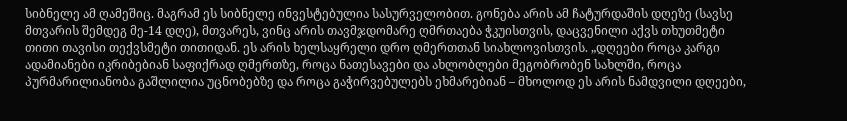სიბნელე ამ ღამეშიც. მაგრამ ეს სიბნელე ინვესტებულია სასურველობით. გონება არის ამ ჩატურდაშის დღეზე (სავსე მთვარის შემდეგ მე-14 დღე), მთვარეს, ვინც არის თავმჯდომარე ღმრთაება ჭკუისთვის, დაცვენილი აქვს თხუთმეტი თითი თავისი თექვსმეტი თითიდან. ეს არის ხელსაყრელი დრო ღმერთთან სიახლოვისთვის. „დღეები როცა კარგი ადამიანები იკრიბებიან საფიქრად ღმერთზე, როცა ნათესავები და ახლობლები მეგობრობენ სახლში, როცა პურმარილიანობა გაშლილია უცნობებზე და როცა გაჭირვებულებს ეხმარებიან – მხოლოდ ეს არის ნამდვილი დღეები,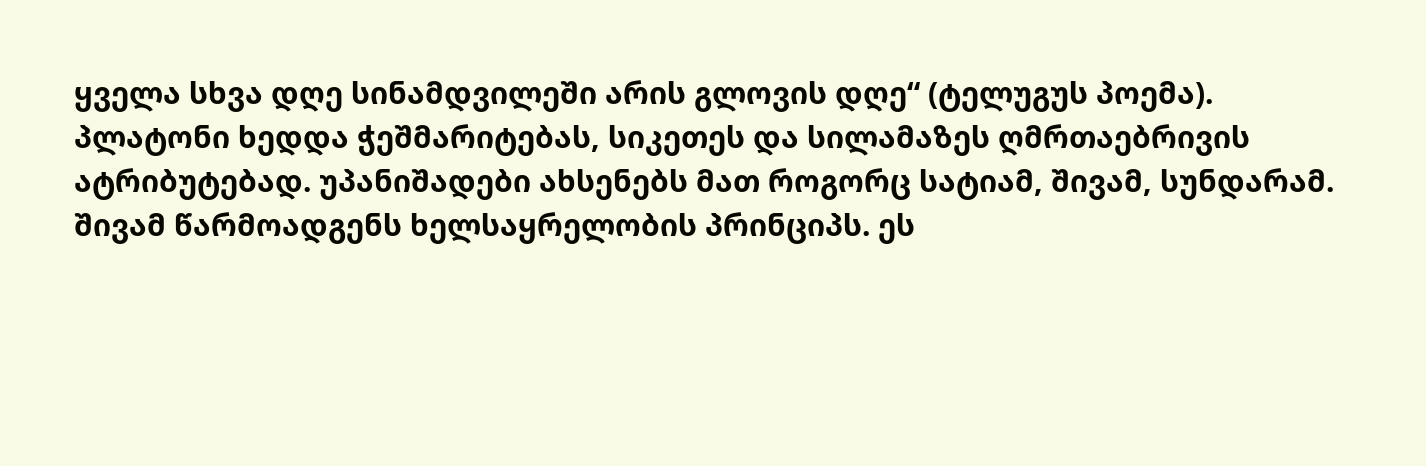ყველა სხვა დღე სინამდვილეში არის გლოვის დღე“ (ტელუგუს პოემა). პლატონი ხედდა ჭეშმარიტებას, სიკეთეს და სილამაზეს ღმრთაებრივის ატრიბუტებად. უპანიშადები ახსენებს მათ როგორც სატიამ, შივამ, სუნდარამ. შივამ წარმოადგენს ხელსაყრელობის პრინციპს. ეს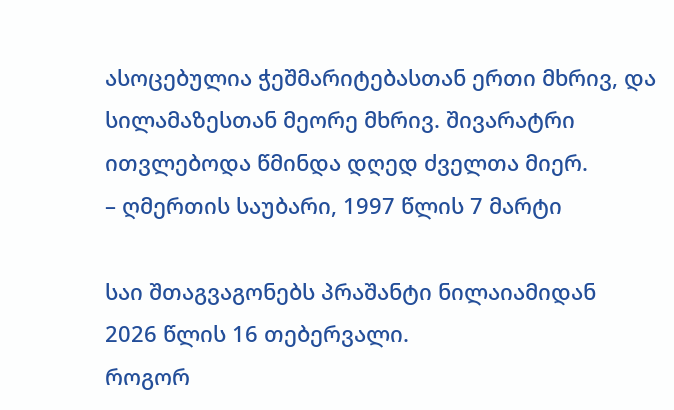ასოცებულია ჭეშმარიტებასთან ერთი მხრივ, და სილამაზესთან მეორე მხრივ. შივარატრი ითვლებოდა წმინდა დღედ ძველთა მიერ.
– ღმერთის საუბარი, 1997 წლის 7 მარტი

საი შთაგვაგონებს პრაშანტი ნილაიამიდან
2026 წლის 16 თებერვალი.
როგორ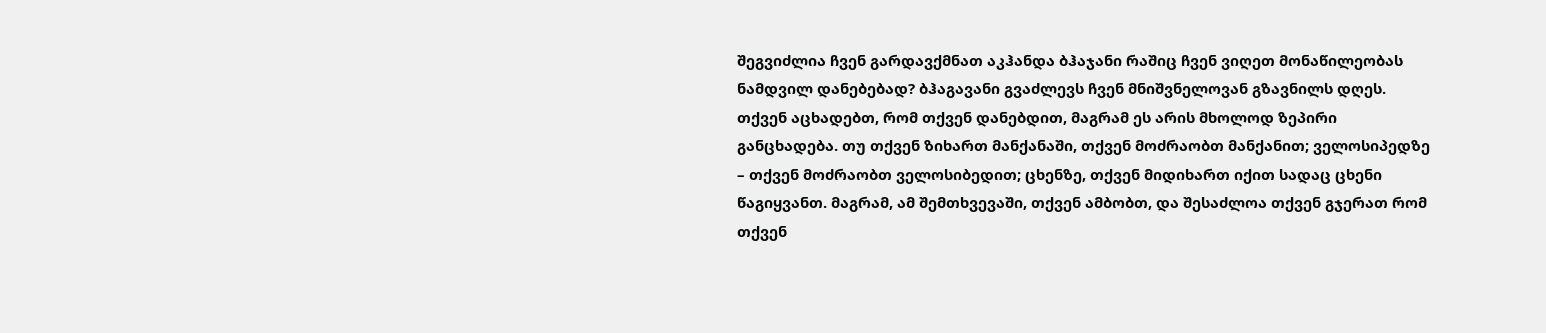შეგვიძლია ჩვენ გარდავქმნათ აკჰანდა ბჰაჯანი რაშიც ჩვენ ვიღეთ მონაწილეობას ნამდვილ დანებებად? ბჰაგავანი გვაძლევს ჩვენ მნიშვნელოვან გზავნილს დღეს.
თქვენ აცხადებთ, რომ თქვენ დანებდით, მაგრამ ეს არის მხოლოდ ზეპირი განცხადება. თუ თქვენ ზიხართ მანქანაში, თქვენ მოძრაობთ მანქანით; ველოსიპედზე – თქვენ მოძრაობთ ველოსიბედით; ცხენზე, თქვენ მიდიხართ იქით სადაც ცხენი წაგიყვანთ. მაგრამ, ამ შემთხვევაში, თქვენ ამბობთ, და შესაძლოა თქვენ გჯერათ რომ თქვენ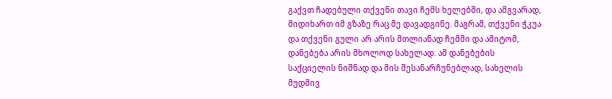გაქვთ ჩადებული თქვენი თავი ჩემს ხელებში, და ამგვარად, მიდიხართ იმ გზაზე რაც მე დავადგინე. მაგრამ, თქვენი ჭკუა და თქვენი გული არ არის მთლიანად ჩემში და ამიტომ, დანებება არის მხოლოდ სახელად. ამ დანებების საქციელის ნიშნად და მის შესანარჩუნებლად, სახელის მუდმივ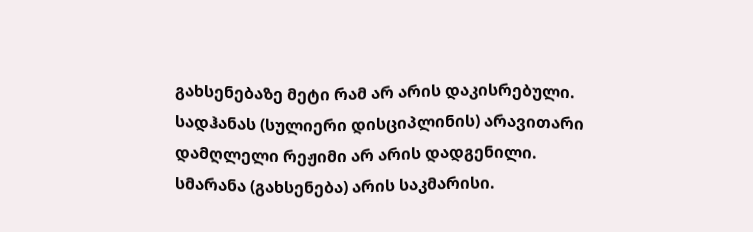გახსენებაზე მეტი რამ არ არის დაკისრებული. სადჰანას (სულიერი დისციპლინის) არავითარი დამღლელი რეჟიმი არ არის დადგენილი. სმარანა (გახსენება) არის საკმარისი.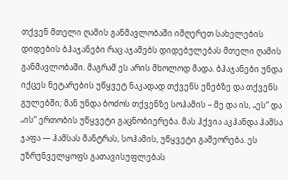თქვენ მთელი ღამის განმავლობაში იმღერეთ სახელების დიდების ბჰაჯანები რაც აჯამებს დიდებულებას მთელი ღამის განმავლობაში. მაგრამ ეს არის მხოლოდ მადა. ბჰაჯანები უნდა იქცეს ნეტარების უწყვეტ ნაკადად თქვენს ენებზე და თქვენს გულებში; მან უნდა ბოძოს თქვენზე სოჰამის – მე და ის, „ეს“ და „ის“ ერთობის უწყვეტი გაცნობიერება. მას ჰქვია აკჰანდა ჰამსა ჯაფა — ჰამსას მანტრას, სოჰამის, უწყვეტი გამეორება. ეს უზრუნველყოფს გათავისუფლებას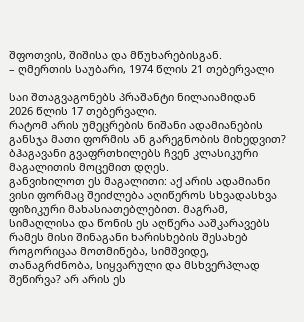შფოთვის, შიშისა და მწუხარებისგან.
– ღმერთის საუბარი, 1974 წლის 21 თებერვალი

საი შთაგვაგონებს პრაშანტი ნილაიამიდან
2026 წლის 17 თებერვალი.
რატომ არის უმეცრების ნიშანი ადამიანების განსჯა მათი ფორმის ან გარეგნობის მიხედვით? ბჰაგავანი გვაფრთხილებს ჩვენ კლასიკური მაგალითის მოცემით დღეს.
განვიხილოთ ეს მაგალითი: აქ არის ადამიანი ვისი ფორმაც შეიძლება აღიწეროს სხვადასხვა ფიზიკური მახასიათებლებით. მაგრამ, სიმაღლისა და წონის ეს აღწერა ააშკარავებს რამეს მისი შინაგანი ხარისხების შესახებ როგორიცაა მოთმინება, სიმშვიდე, თანაგრძნობა, სიყვარული და მსხვერპლად შეწირვა? არ არის ეს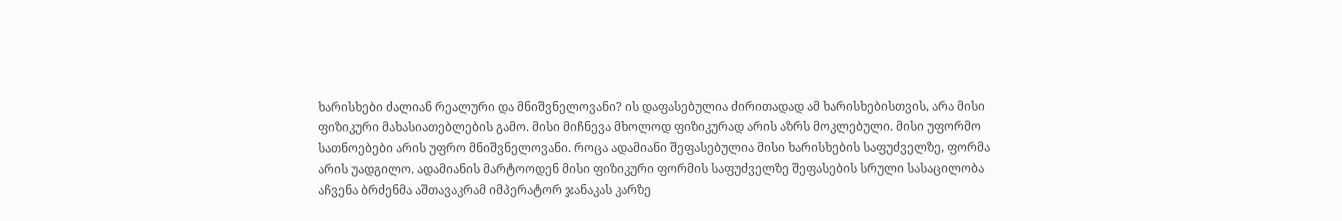ხარისხები ძალიან რეალური და მნიშვნელოვანი? ის დაფასებულია ძირითადად ამ ხარისხებისთვის, არა მისი ფიზიკური მახასიათებლების გამო. მისი მიჩნევა მხოლოდ ფიზიკურად არის აზრს მოკლებული. მისი უფორმო სათნოებები არის უფრო მნიშვნელოვანი. როცა ადამიანი შეფასებულია მისი ხარისხების საფუძველზე, ფორმა არის უადგილო. ადამიანის მარტოოდენ მისი ფიზიკური ფორმის საფუძველზე შეფასების სრული სასაცილობა აჩვენა ბრძენმა აშთავაკრამ იმპერატორ ჯანაკას კარზე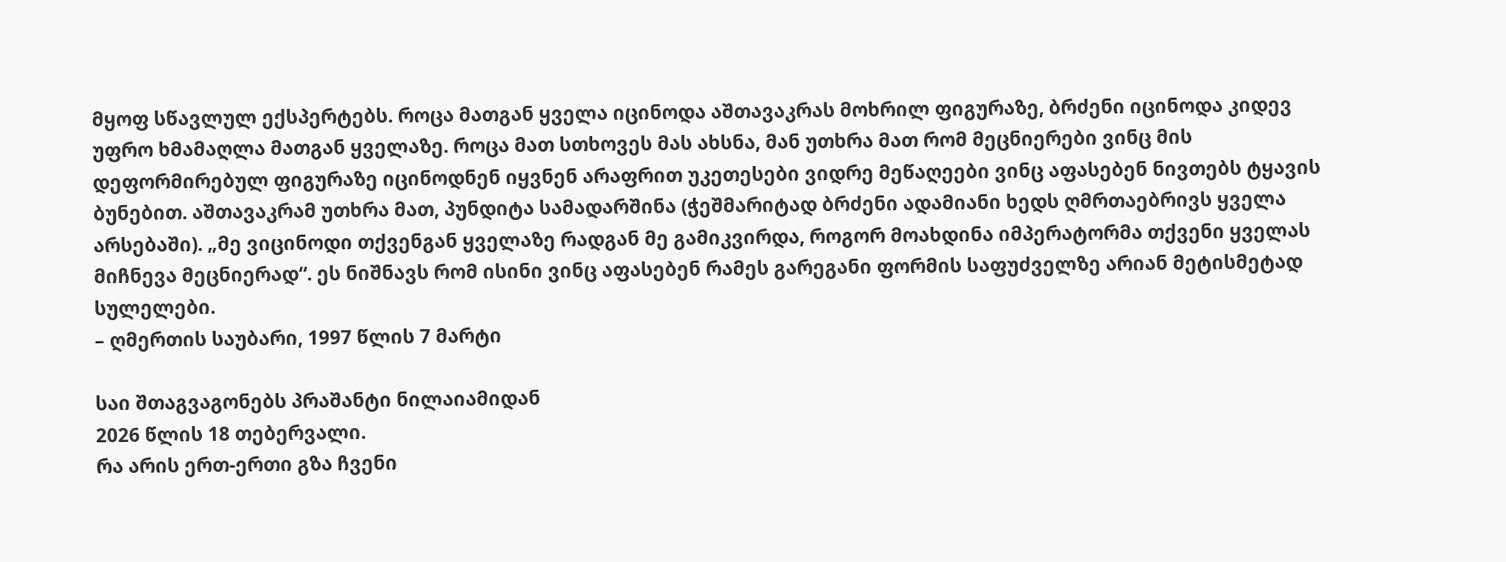მყოფ სწავლულ ექსპერტებს. როცა მათგან ყველა იცინოდა აშთავაკრას მოხრილ ფიგურაზე, ბრძენი იცინოდა კიდევ უფრო ხმამაღლა მათგან ყველაზე. როცა მათ სთხოვეს მას ახსნა, მან უთხრა მათ რომ მეცნიერები ვინც მის დეფორმირებულ ფიგურაზე იცინოდნენ იყვნენ არაფრით უკეთესები ვიდრე მეწაღეები ვინც აფასებენ ნივთებს ტყავის ბუნებით. აშთავაკრამ უთხრა მათ, პუნდიტა სამადარშინა (ჭეშმარიტად ბრძენი ადამიანი ხედს ღმრთაებრივს ყველა არსებაში). „მე ვიცინოდი თქვენგან ყველაზე რადგან მე გამიკვირდა, როგორ მოახდინა იმპერატორმა თქვენი ყველას მიჩნევა მეცნიერად“. ეს ნიშნავს რომ ისინი ვინც აფასებენ რამეს გარეგანი ფორმის საფუძველზე არიან მეტისმეტად სულელები.
– ღმერთის საუბარი, 1997 წლის 7 მარტი

საი შთაგვაგონებს პრაშანტი ნილაიამიდან
2026 წლის 18 თებერვალი.
რა არის ერთ-ერთი გზა ჩვენი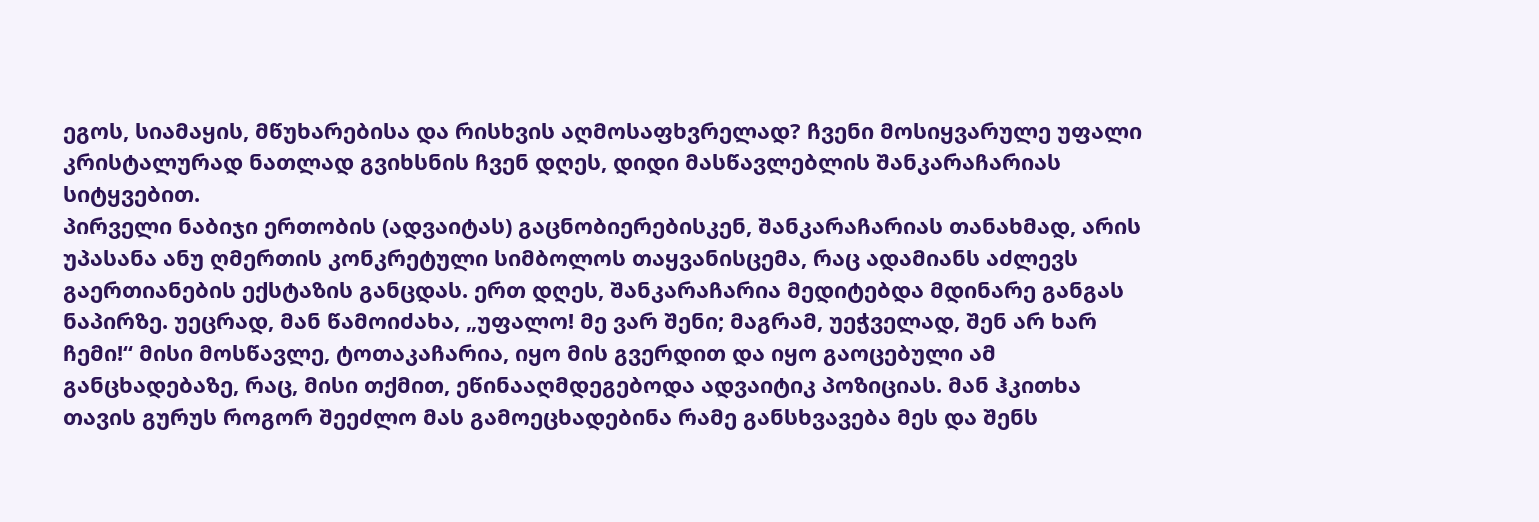ეგოს, სიამაყის, მწუხარებისა და რისხვის აღმოსაფხვრელად? ჩვენი მოსიყვარულე უფალი კრისტალურად ნათლად გვიხსნის ჩვენ დღეს, დიდი მასწავლებლის შანკარაჩარიას სიტყვებით.
პირველი ნაბიჯი ერთობის (ადვაიტას) გაცნობიერებისკენ, შანკარაჩარიას თანახმად, არის უპასანა ანუ ღმერთის კონკრეტული სიმბოლოს თაყვანისცემა, რაც ადამიანს აძლევს გაერთიანების ექსტაზის განცდას. ერთ დღეს, შანკარაჩარია მედიტებდა მდინარე განგას ნაპირზე. უეცრად, მან წამოიძახა, „უფალო! მე ვარ შენი; მაგრამ, უეჭველად, შენ არ ხარ ჩემი!“ მისი მოსწავლე, ტოთაკაჩარია, იყო მის გვერდით და იყო გაოცებული ამ განცხადებაზე, რაც, მისი თქმით, ეწინააღმდეგებოდა ადვაიტიკ პოზიციას. მან ჰკითხა თავის გურუს როგორ შეეძლო მას გამოეცხადებინა რამე განსხვავება მეს და შენს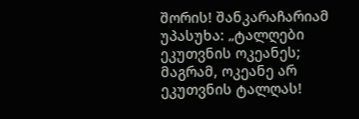შორის! შანკარაჩარიამ უპასუხა: „ტალღები ეკუთვნის ოკეანეს; მაგრამ, ოკეანე არ ეკუთვნის ტალღას!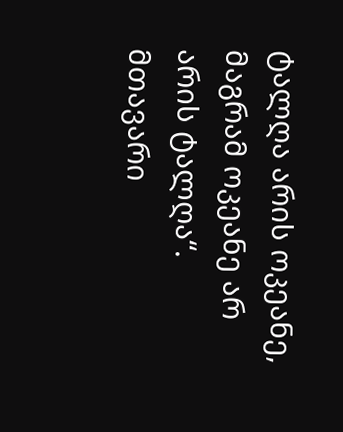ტალღა არის ოკეანე, მაგრამ ოკეანე არ არის ტალღა“. მთავარი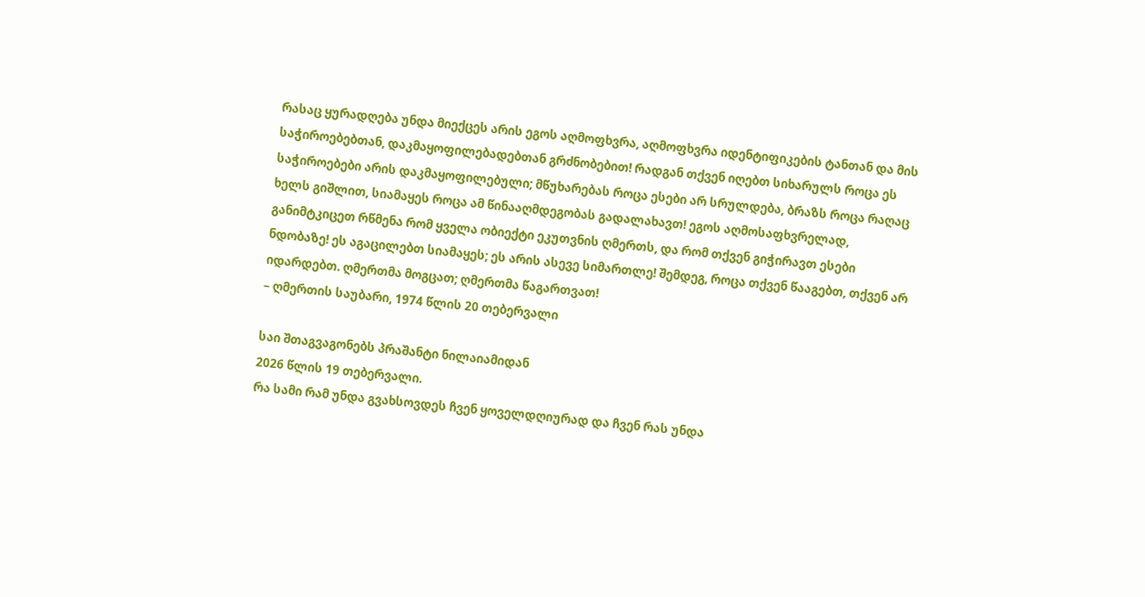რასაც ყურადღება უნდა მიექცეს არის ეგოს აღმოფხვრა, აღმოფხვრა იდენტიფიკების ტანთან და მის საჭიროებებთან, დაკმაყოფილებადებთან გრძნობებით! რადგან თქვენ იღებთ სიხარულს როცა ეს საჭიროებები არის დაკმაყოფილებული; მწუხარებას როცა ესები არ სრულდება, ბრაზს როცა რაღაც ხელს გიშლით, სიამაყეს როცა ამ წინააღმდეგობას გადალახავთ! ეგოს აღმოსაფხვრელად, განიმტკიცეთ რწმენა რომ ყველა ობიექტი ეკუთვნის ღმერთს, და რომ თქვენ გიჭირავთ ესები ნდობაზე! ეს აგაცილებთ სიამაყეს; ეს არის ასევე სიმართლე! შემდეგ, როცა თქვენ წააგებთ, თქვენ არ იდარდებთ. ღმერთმა მოგცათ; ღმერთმა წაგართვათ!
– ღმერთის საუბარი, 1974 წლის 20 თებერვალი

საი შთაგვაგონებს პრაშანტი ნილაიამიდან
2026 წლის 19 თებერვალი.
რა სამი რამ უნდა გვახსოვდეს ჩვენ ყოველდღიურად და ჩვენ რას უნდა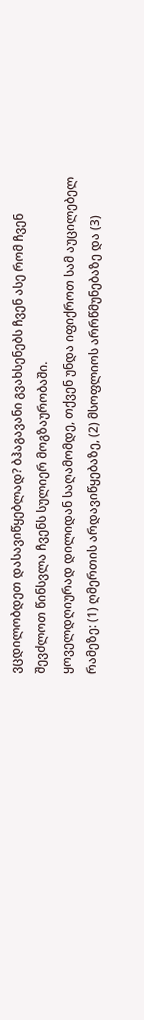ვცდილობდეთ დასავიწყებლად? ბჰაგავანი გვახსენებს ჩვენ ასე რომ ჩვენ შევძლოთ წინსვლა ჩვენს სულიერ მოგზაურობაში.
ყოველდღიურად დილიდან საღამომდე, თქვენ უნდა იფიქროთ სამ აუცილებელ რამეზე: (1) ღმერთის არდავიწყებაზე, (2) მსოფლიოს არრწმუნებაზე და (3)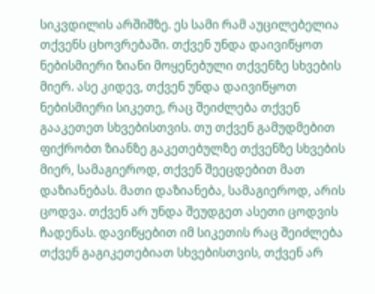სიკვდილის არშიშზე. ეს სამი რამ აუცილებელია თქვენს ცხოვრებაში. თქვენ უნდა დაივიწყოთ ნებისმიერი ზიანი მოყენებული თქვენზე სხვების მიერ. ასე კიდევ, თქვენ უნდა დაივიწყოთ ნებისმიერი სიკეთე, რაც შეიძლება თქვენ გააკეთეთ სხვებისთვის. თუ თქვენ გამუდმებით ფიქრობთ ზიანზე გაკეთებულზე თქვენზე სხვების მიერ, სამაგიეროდ, თქვენ შეეცდებით მათ დაზიანებას. მათი დაზიანება, სამაგიეროდ, არის ცოდვა. თქვენ არ უნდა შეუდგეთ ასეთი ცოდვის ჩადენას. დავიწყებით იმ სიკეთის რაც შეიძლება თქვენ გაგიკეთებიათ სხვებისთვის, თქვენ არ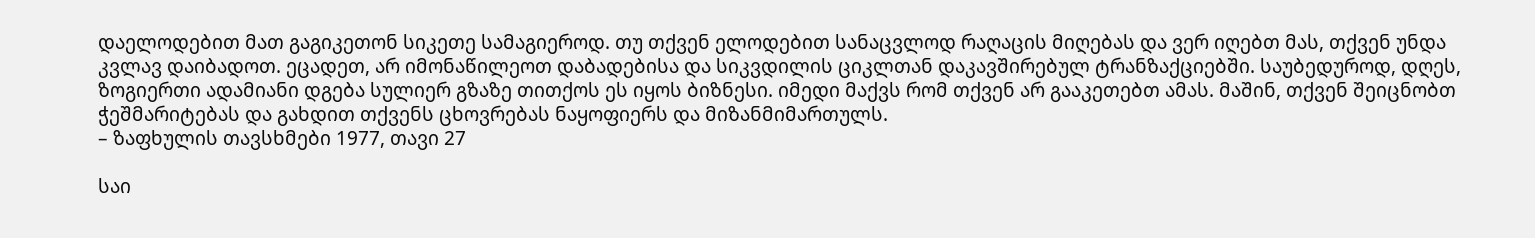დაელოდებით მათ გაგიკეთონ სიკეთე სამაგიეროდ. თუ თქვენ ელოდებით სანაცვლოდ რაღაცის მიღებას და ვერ იღებთ მას, თქვენ უნდა კვლავ დაიბადოთ. ეცადეთ, არ იმონაწილეოთ დაბადებისა და სიკვდილის ციკლთან დაკავშირებულ ტრანზაქციებში. საუბედუროდ, დღეს, ზოგიერთი ადამიანი დგება სულიერ გზაზე თითქოს ეს იყოს ბიზნესი. იმედი მაქვს რომ თქვენ არ გააკეთებთ ამას. მაშინ, თქვენ შეიცნობთ ჭეშმარიტებას და გახდით თქვენს ცხოვრებას ნაყოფიერს და მიზანმიმართულს.
– ზაფხულის თავსხმები 1977, თავი 27

საი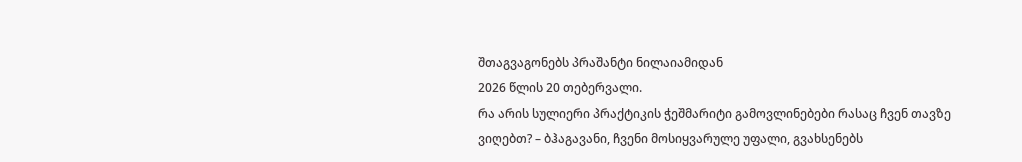შთაგვაგონებს პრაშანტი ნილაიამიდან
2026 წლის 20 თებერვალი.
რა არის სულიერი პრაქტიკის ჭეშმარიტი გამოვლინებები რასაც ჩვენ თავზე ვიღებთ? – ბჰაგავანი, ჩვენი მოსიყვარულე უფალი, გვახსენებს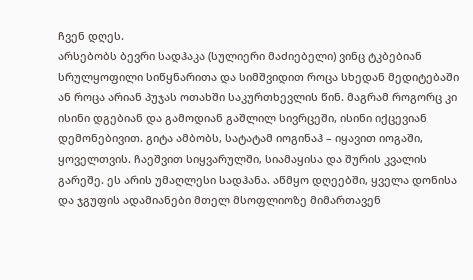ჩვენ დღეს.
არსებობს ბევრი სადჰაკა (სულიერი მაძიებელი) ვინც ტკბებიან სრულყოფილი სიწყნარითა და სიმშვიდით როცა სხედან მედიტებაში ან როცა არიან პუჯას ოთახში საკურთხევლის წინ. მაგრამ როგორც კი ისინი დგებიან და გამოდიან გაშლილ სივრცეში, ისინი იქცევიან დემონებივით. გიტა ამბობს, სატატამ იოგინაჰ – იყავით იოგაში, ყოველთვის. ჩაეშვით სიყვარულში, სიამაყისა და შურის კვალის გარეშე. ეს არის უმაღლესი სადჰანა. აწმყო დღეებში, ყველა დონისა და ჯგუფის ადამიანები მთელ მსოფლიოზე მიმართავენ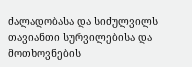ძალადობასა და სიძულვილს თავიანთი სურვილებისა და მოთხოვნების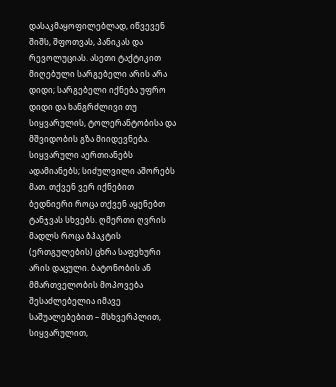დასაკმაყოფილებლად, იწვევენ შიშს, შფოთვას, პანიკას და რევოლუციას. ასეთი ტაქტიკით მიღებული სარგებელი არის არა დიდი; სარგებელი იქნება უფრო დიდი და ხანგრძლივი თუ სიყვარულის, ტოლერანტობისა და მშვიდობის გზა მიიდევნება. სიყვარული აერთიანებს ადამიანებს; სიძულვილი აშორებს მათ. თქვენ ვერ იქნებით ბედნიერი როცა თქვენ აყენებთ ტანჯვას სხვებს. ღმერთი ღვრის მადლს როცა ბჰაკტის (ერთგულების) ცხრა საფეხური არის დაცული. ბატონობის ან მმართველობის მოპოვება შესაძლებელია იმავე საშუალებებით – მსხვერპლით, სიყვარულით,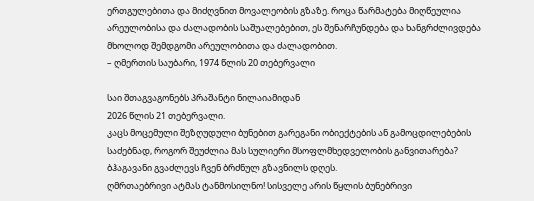ერთგულებითა და მიძღვნით მოვალეობის გზაზე. როცა წარმატება მიღწეულია არეულობისა და ძალადობის საშუალებებით, ეს შენარჩუნდება და ხანგრძლივდება მხოლოდ შემდგომი არეულობითა და ძალადობით.
– ღმერთის საუბარი, 1974 წლის 20 თებერვალი

საი შთაგვაგონებს პრაშანტი ნილაიამიდან
2026 წლის 21 თებერვალი.
კაცს მოცემული შეზღუდული ბუნებით გარეგანი ობიექტების ან გამოცდილებების საძებნად, როგორ შეუძლია მას სულიერი მსოფლმხედველობის განვითარება? ბჰაგავანი გვაძლევს ჩვენ ბრძნულ გზავნილს დღეს.
ღმრთაებრივი ატმას ტანმოსილნო! სისველე არის წყლის ბუნებრივი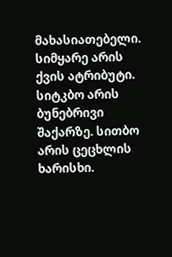მახასიათებელი. სიმყარე არის ქვის ატრიბუტი. სიტკბო არის ბუნებრივი შაქარზე. სითბო არის ცეცხლის ხარისხი.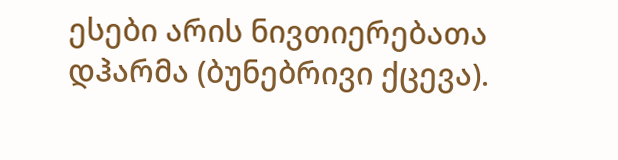ესები არის ნივთიერებათა დჰარმა (ბუნებრივი ქცევა).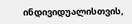ინდივიდუალისთვის,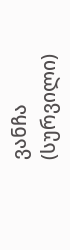ვანჩა (სურვილი)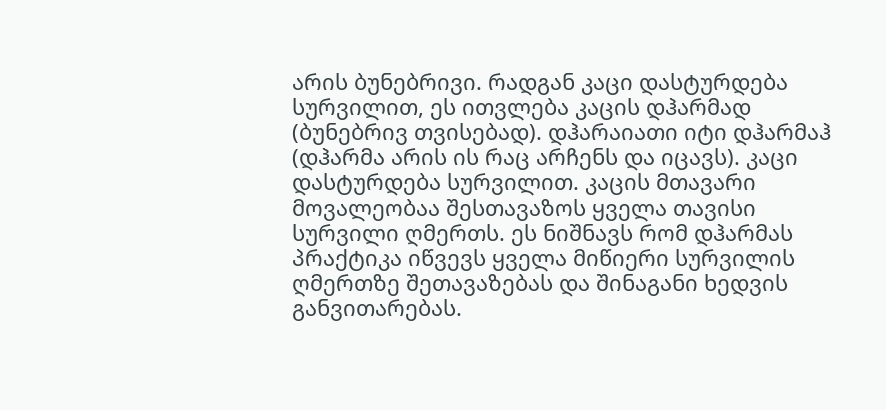არის ბუნებრივი. რადგან კაცი დასტურდება სურვილით, ეს ითვლება კაცის დჰარმად (ბუნებრივ თვისებად). დჰარაიათი იტი დჰარმაჰ (დჰარმა არის ის რაც არჩენს და იცავს). კაცი დასტურდება სურვილით. კაცის მთავარი მოვალეობაა შესთავაზოს ყველა თავისი სურვილი ღმერთს. ეს ნიშნავს რომ დჰარმას პრაქტიკა იწვევს ყველა მიწიერი სურვილის ღმერთზე შეთავაზებას და შინაგანი ხედვის განვითარებას.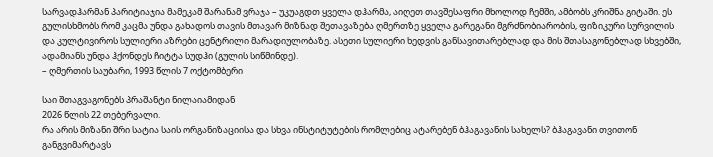სარვადჰარმან პარიტიაჯია მამეკამ შარანამ ვრაჯა – უკუაგდთ ყველა დჰარმა, აიღეთ თავშესაფრი მხოლოდ ჩემში, ამბობს კრიშნა გიტაში. ეს გულისხმობს რომ კაცმა უნდა გახადოს თავის მთავარ მიზნად შეთავაზება ღმერთზე ყველა გარეგანი მგრძნობიარობის, ფიზიკური სურვილის და კულტივიროს სულიერი აზრები ცენტრილი მარადიულობაზე. ასეთი სულიერი ხედვის განსავითარებლად და მის შთასაგონებლად სხვებში, ადამიანს უნდა ჰქონდეს ჩიტტა სუდჰი (გულის სიწმინდე).
– ღმერთის საუბარი, 1993 წლის 7 ოქტომბერი

საი შთაგვაგონებს პრაშანტი ნილაიამიდან
2026 წლის 22 თებერვალი.
რა არის მიზანი შრი სატია საის ორგანიზაციისა და სხვა ინსტიტუტების რომლებიც ატარებენ ბჰაგავანის სახელს? ბჰაგავანი თვითონ განგვიმარტავს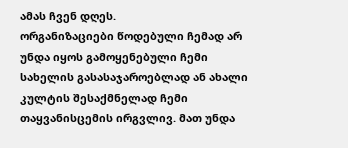ამას ჩვენ დღეს.
ორგანიზაციები წოდებული ჩემად არ უნდა იყოს გამოყენებული ჩემი სახელის გასასაჯაროებლად ან ახალი კულტის შესაქმნელად ჩემი თაყვანისცემის ირგვლივ. მათ უნდა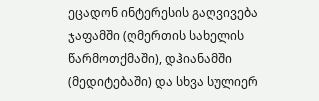ეცადონ ინტერესის გაღვივება ჯაფამში (ღმერთის სახელის წარმოთქმაში), დჰიანამში (მედიტებაში) და სხვა სულიერ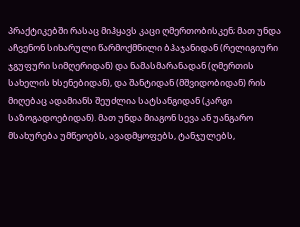პრაქტიკებში რასაც მიჰყავს კაცი ღმერთობისკენ; მათ უნდა აჩვენონ სიხარული წარმოქმნილი ბჰაჯანიდან (რელიგიური ჯგუფური სიმღერიდან) და ნამასმარანადან (ღმერთის სახელის ხსენებიდან), და შანტიდან (მშვიდობიდან) რის მიღებაც ადამიანს შეუძლია სატსანგიდან (კარგი საზოგადოებიდან). მათ უნდა მიაგონ სევა ან უანგარო მსახურება უმწეოებს, ავადმყოფებს, ტანჯულებს,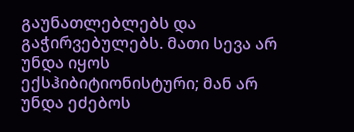გაუნათლებლებს და გაჭირვებულებს. მათი სევა არ უნდა იყოს ექსჰიბიტიონისტური; მან არ უნდა ეძებოს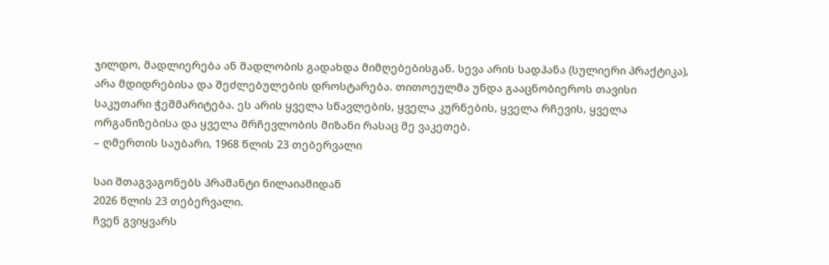ჯილდო, მადლიერება ან მადლობის გადახდა მიმღებებისგან. სევა არის სადჰანა (სულიერი პრაქტიკა), არა მდიდრებისა და შეძლებულების დროსტარება. თითოეულმა უნდა გააცნობიეროს თავისი საკუთარი ჭეშმარიტება. ეს არის ყველა სწავლების, ყველა კურნების, ყველა რჩევის, ყველა ორგანიზებისა და ყველა მრჩევლობის მიზანი რასაც მე ვაკეთებ.
– ღმერთის საუბარი, 1968 წლის 23 თებერვალი

საი შთაგვაგონებს პრაშანტი ნილაიამიდან
2026 წლის 23 თებერვალი.
ჩვენ გვიყვარს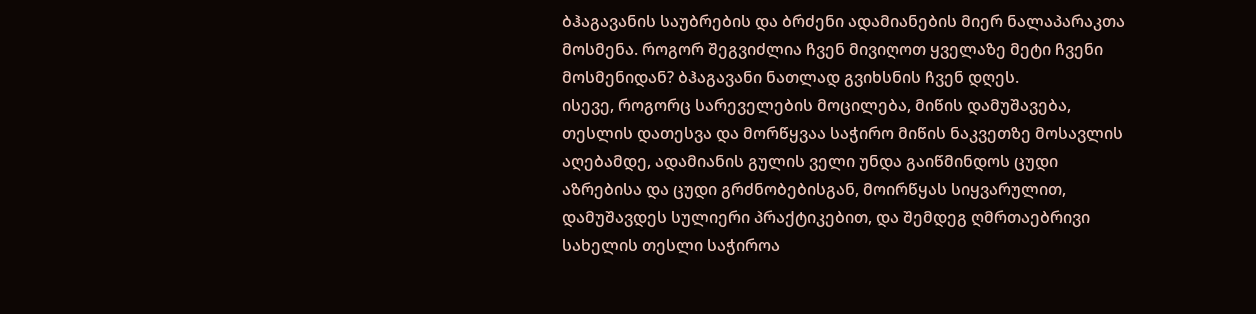ბჰაგავანის საუბრების და ბრძენი ადამიანების მიერ ნალაპარაკთა მოსმენა. როგორ შეგვიძლია ჩვენ მივიღოთ ყველაზე მეტი ჩვენი მოსმენიდან? ბჰაგავანი ნათლად გვიხსნის ჩვენ დღეს.
ისევე, როგორც სარეველების მოცილება, მიწის დამუშავება, თესლის დათესვა და მორწყვაა საჭირო მიწის ნაკვეთზე მოსავლის აღებამდე, ადამიანის გულის ველი უნდა გაიწმინდოს ცუდი აზრებისა და ცუდი გრძნობებისგან, მოირწყას სიყვარულით, დამუშავდეს სულიერი პრაქტიკებით, და შემდეგ ღმრთაებრივი სახელის თესლი საჭიროა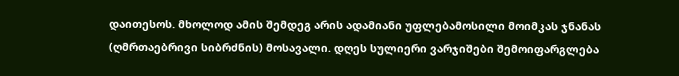დაითესოს. მხოლოდ ამის შემდეგ არის ადამიანი უფლებამოსილი მოიმკას ჯნანას (ღმრთაებრივი სიბრძნის) მოსავალი. დღეს სულიერი ვარჯიშები შემოიფარგლება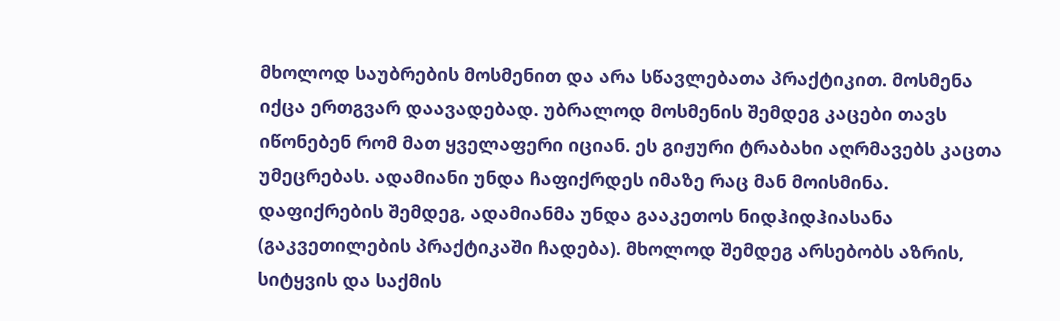მხოლოდ საუბრების მოსმენით და არა სწავლებათა პრაქტიკით. მოსმენა იქცა ერთგვარ დაავადებად. უბრალოდ მოსმენის შემდეგ კაცები თავს იწონებენ რომ მათ ყველაფერი იციან. ეს გიჟური ტრაბახი აღრმავებს კაცთა უმეცრებას. ადამიანი უნდა ჩაფიქრდეს იმაზე რაც მან მოისმინა. დაფიქრების შემდეგ, ადამიანმა უნდა გააკეთოს ნიდჰიდჰიასანა (გაკვეთილების პრაქტიკაში ჩადება). მხოლოდ შემდეგ არსებობს აზრის, სიტყვის და საქმის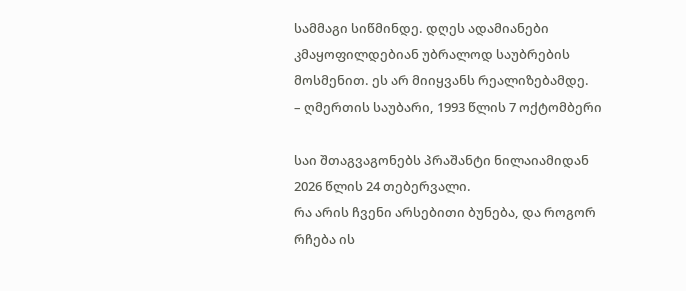სამმაგი სიწმინდე. დღეს ადამიანები კმაყოფილდებიან უბრალოდ საუბრების მოსმენით. ეს არ მიიყვანს რეალიზებამდე.
– ღმერთის საუბარი, 1993 წლის 7 ოქტომბერი

საი შთაგვაგონებს პრაშანტი ნილაიამიდან
2026 წლის 24 თებერვალი.
რა არის ჩვენი არსებითი ბუნება, და როგორ რჩება ის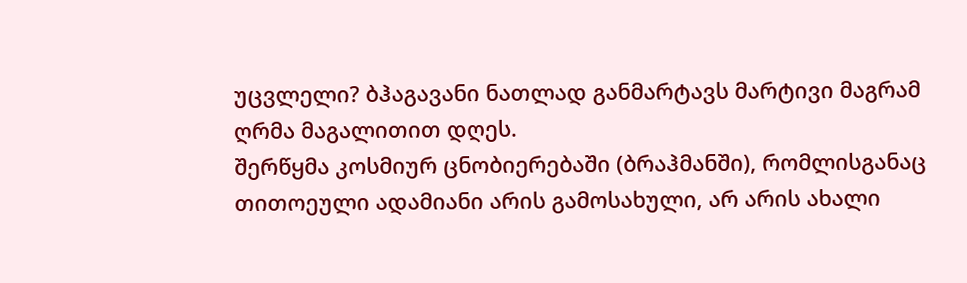უცვლელი? ბჰაგავანი ნათლად განმარტავს მარტივი მაგრამ ღრმა მაგალითით დღეს.
შერწყმა კოსმიურ ცნობიერებაში (ბრაჰმანში), რომლისგანაც თითოეული ადამიანი არის გამოსახული, არ არის ახალი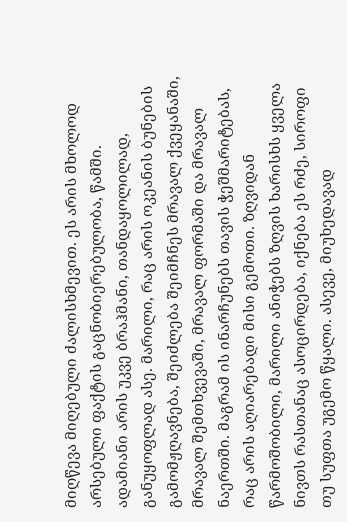მიღწევა მიღებული ძალისხმევით. ეს არის მხოლოდ არსებული ფაქტის გაცნობიერებულობა, წამში. ადამიანი არის უკვე ბრაჰმანი, თანდაყოლილად, განუყოფლად ასე. მარილი, რაც არის ოკეანის ბუნების გამომჟღავნება, შეიძლება შეიმჩნეს მრავალ ქვეყანაში, მრავალ შემთხვევაში, მრავალ ფორმაში და მრავალ ნაერთში. მაგრამ ის ინარჩუნებს თავის ჭეშმარიტებას, რაც არის აღიარებადი მისი გემოთი. ზღვიდან წარმოშობილი, მარილი ანიჭებს ზღვის ხარისხს ყველა ნივთს რასთანაც ასოცირდება, იქნება ეს რძე, სიროფი თუ სუფთა უგემო წყალი. ასევე, მიუხედავად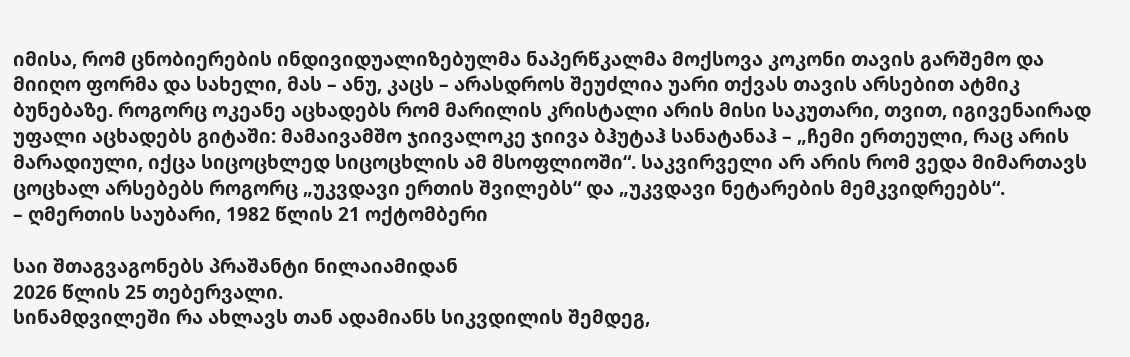იმისა, რომ ცნობიერების ინდივიდუალიზებულმა ნაპერწკალმა მოქსოვა კოკონი თავის გარშემო და მიიღო ფორმა და სახელი, მას – ანუ, კაცს – არასდროს შეუძლია უარი თქვას თავის არსებით ატმიკ ბუნებაზე. როგორც ოკეანე აცხადებს რომ მარილის კრისტალი არის მისი საკუთარი, თვით, იგივენაირად უფალი აცხადებს გიტაში: მამაივამშო ჯიივალოკე ჯიივა ბჰუტაჰ სანატანაჰ – „ჩემი ერთეული, რაც არის მარადიული, იქცა სიცოცხლედ სიცოცხლის ამ მსოფლიოში“. საკვირველი არ არის რომ ვედა მიმართავს ცოცხალ არსებებს როგორც „უკვდავი ერთის შვილებს“ და „უკვდავი ნეტარების მემკვიდრეებს“.
– ღმერთის საუბარი, 1982 წლის 21 ოქტომბერი

საი შთაგვაგონებს პრაშანტი ნილაიამიდან
2026 წლის 25 თებერვალი.
სინამდვილეში რა ახლავს თან ადამიანს სიკვდილის შემდეგ,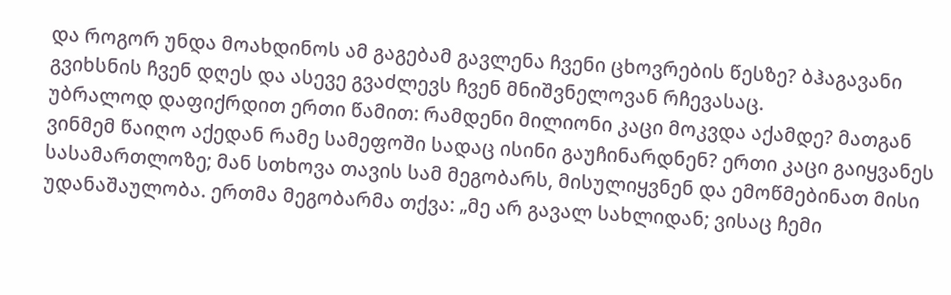და როგორ უნდა მოახდინოს ამ გაგებამ გავლენა ჩვენი ცხოვრების წესზე? ბჰაგავანი გვიხსნის ჩვენ დღეს და ასევე გვაძლევს ჩვენ მნიშვნელოვან რჩევასაც.
უბრალოდ დაფიქრდით ერთი წამით: რამდენი მილიონი კაცი მოკვდა აქამდე? მათგან ვინმემ წაიღო აქედან რამე სამეფოში სადაც ისინი გაუჩინარდნენ? ერთი კაცი გაიყვანეს სასამართლოზე; მან სთხოვა თავის სამ მეგობარს, მისულიყვნენ და ემოწმებინათ მისი უდანაშაულობა. ერთმა მეგობარმა თქვა: „მე არ გავალ სახლიდან; ვისაც ჩემი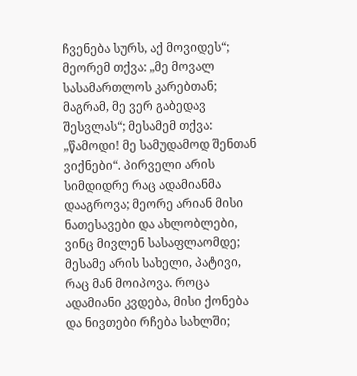ჩვენება სურს, აქ მოვიდეს“; მეორემ თქვა: „მე მოვალ სასამართლოს კარებთან; მაგრამ, მე ვერ გაბედავ შესვლას“; მესამემ თქვა: „წამოდი! მე სამუდამოდ შენთან ვიქნები“. პირველი არის სიმდიდრე რაც ადამიანმა დააგროვა; მეორე არიან მისი ნათესავები და ახლობლები, ვინც მივლენ სასაფლაომდე; მესამე არის სახელი, პატივი, რაც მან მოიპოვა. როცა ადამიანი კვდება, მისი ქონება და ნივთები რჩება სახლში;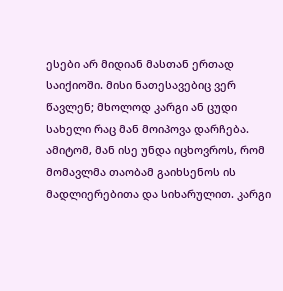ესები არ მიდიან მასთან ერთად საიქიოში. მისი ნათესავებიც ვერ წავლენ; მხოლოდ კარგი ან ცუდი სახელი რაც მან მოიპოვა დარჩება. ამიტომ, მან ისე უნდა იცხოვროს, რომ მომავლმა თაობამ გაიხსენოს ის მადლიერებითა და სიხარულით. კარგი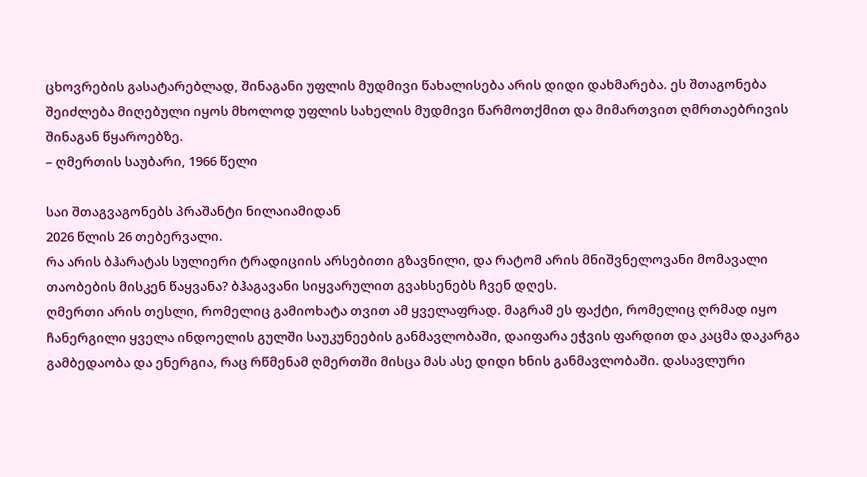ცხოვრების გასატარებლად, შინაგანი უფლის მუდმივი წახალისება არის დიდი დახმარება. ეს შთაგონება შეიძლება მიღებული იყოს მხოლოდ უფლის სახელის მუდმივი წარმოთქმით და მიმართვით ღმრთაებრივის შინაგან წყაროებზე.
– ღმერთის საუბარი, 1966 წელი

საი შთაგვაგონებს პრაშანტი ნილაიამიდან
2026 წლის 26 თებერვალი.
რა არის ბჰარატას სულიერი ტრადიციის არსებითი გზავნილი, და რატომ არის მნიშვნელოვანი მომავალი თაობების მისკენ წაყვანა? ბჰაგავანი სიყვარულით გვახსენებს ჩვენ დღეს.
ღმერთი არის თესლი, რომელიც გამიოხატა თვით ამ ყველაფრად. მაგრამ ეს ფაქტი, რომელიც ღრმად იყო ჩანერგილი ყველა ინდოელის გულში საუკუნეების განმავლობაში, დაიფარა ეჭვის ფარდით და კაცმა დაკარგა გამბედაობა და ენერგია, რაც რწმენამ ღმერთში მისცა მას ასე დიდი ხნის განმავლობაში. დასავლური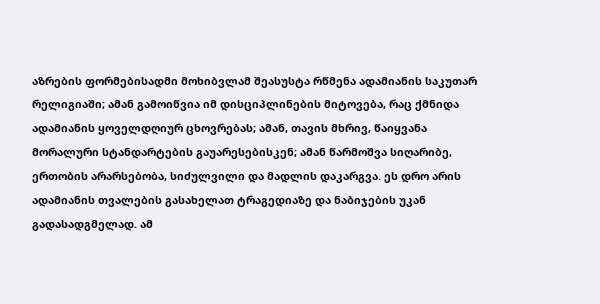აზრების ფორმებისადმი მოხიბვლამ შეასუსტა რწმენა ადამიანის საკუთარ რელიგიაში; ამან გამოიწვია იმ დისციპლინების მიტოვება, რაც ქმნიდა ადამიანის ყოველდღიურ ცხოვრებას; ამან, თავის მხრივ, წაიყვანა მორალური სტანდარტების გაუარესებისკენ; ამან წარმოშვა სიღარიბე, ერთობის არარსებობა, სიძულვილი და მადლის დაკარგვა. ეს დრო არის ადამიანის თვალების გასახელათ ტრაგედიაზე და ნაბიჯების უკან გადასადგმელად. ამ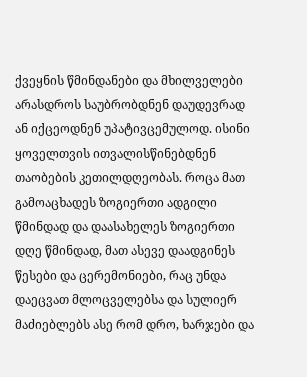ქვეყნის წმინდანები და მხილველები არასდროს საუბრობდნენ დაუდევრად ან იქცეოდნენ უპატივცემულოდ. ისინი ყოველთვის ითვალისწინებდნენ თაობების კეთილდღეობას. როცა მათ გამოაცხადეს ზოგიერთი ადგილი წმინდად და დაასახელეს ზოგიერთი დღე წმინდად, მათ ასევე დაადგინეს წესები და ცერემონიები, რაც უნდა დაეცვათ მლოცველებსა და სულიერ მაძიებლებს ასე რომ დრო, ხარჯები და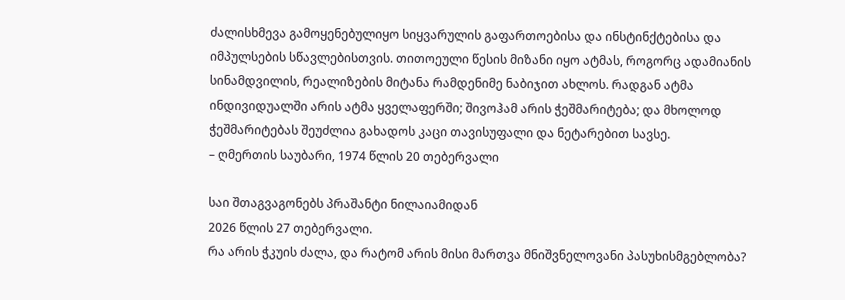ძალისხმევა გამოყენებულიყო სიყვარულის გაფართოებისა და ინსტინქტებისა და იმპულსების სწავლებისთვის. თითოეული წესის მიზანი იყო ატმას, როგორც ადამიანის სინამდვილის, რეალიზების მიტანა რამდენიმე ნაბიჯით ახლოს. რადგან ატმა ინდივიდუალში არის ატმა ყველაფერში; შივოჰამ არის ჭეშმარიტება; და მხოლოდ ჭეშმარიტებას შეუძლია გახადოს კაცი თავისუფალი და ნეტარებით სავსე.
– ღმერთის საუბარი, 1974 წლის 20 თებერვალი

საი შთაგვაგონებს პრაშანტი ნილაიამიდან
2026 წლის 27 თებერვალი.
რა არის ჭკუის ძალა, და რატომ არის მისი მართვა მნიშვნელოვანი პასუხისმგებლობა?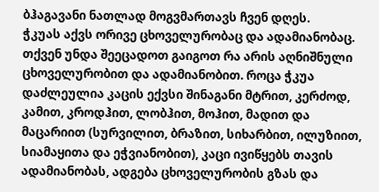ბჰაგავანი ნათლად მოგვმართავს ჩვენ დღეს.
ჭკუას აქვს ორივე ცხოველურობაც და ადამიანობაც. თქვენ უნდა შეეცადოთ გაიგოთ რა არის აღნიშნული ცხოველურობით და ადამიანობით. როცა ჭკუა დაძლეულია კაცის ექვსი შინაგანი მტრით, კერძოდ, კამით, კროდჰით, ლობჰით, მოჰით, მადით და მაცარიით (სურვილით, ბრაზით, სიხარბით, ილუზიით, სიამაყითა და ეჭვიანობით), კაცი ივიწყებს თავის ადამიანობას, ადგება ცხოველურობის გზას და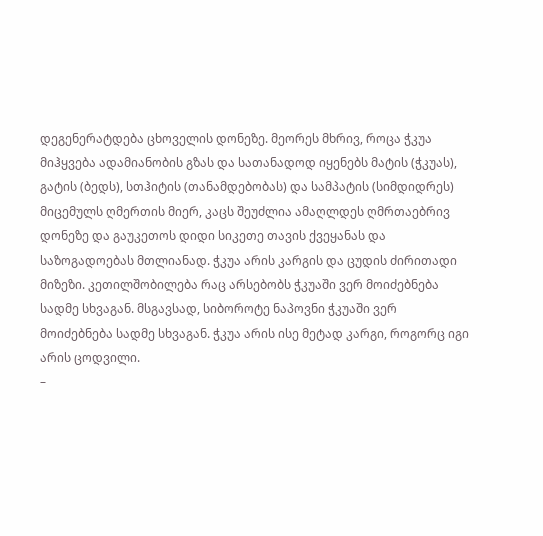დეგენერატდება ცხოველის დონეზე. მეორეს მხრივ, როცა ჭკუა მიჰყვება ადამიანობის გზას და სათანადოდ იყენებს მატის (ჭკუას), გატის (ბედს), სთჰიტის (თანამდებობას) და სამპატის (სიმდიდრეს) მიცემულს ღმერთის მიერ, კაცს შეუძლია ამაღლდეს ღმრთაებრივ დონეზე და გაუკეთოს დიდი სიკეთე თავის ქვეყანას და საზოგადოებას მთლიანად. ჭკუა არის კარგის და ცუდის ძირითადი მიზეზი. კეთილშობილება რაც არსებობს ჭკუაში ვერ მოიძებნება სადმე სხვაგან. მსგავსად, სიბოროტე ნაპოვნი ჭკუაში ვერ მოიძებნება სადმე სხვაგან. ჭკუა არის ისე მეტად კარგი, როგორც იგი არის ცოდვილი.
–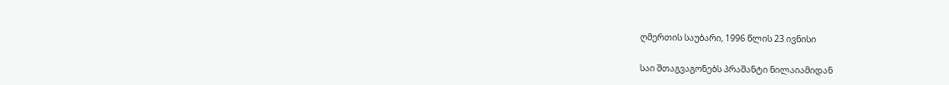ღმერთის საუბარი, 1996 წლის 23 ივნისი

საი შთაგვაგონებს პრაშანტი ნილაიამიდან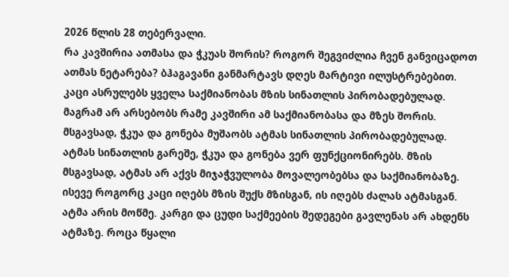2026 წლის 28 თებერვალი.
რა კავშირია ათმასა და ჭკუას შორის? როგორ შეგვიძლია ჩვენ განვიცადოთ ათმას ნეტარება? ბჰაგავანი განმარტავს დღეს მარტივი ილუსტრებებით.
კაცი ასრულებს ყველა საქმიანობას მზის სინათლის პირობადებულად. მაგრამ არ არსებობს რამე კავშირი ამ საქმიანობასა და მზეს შორის. მსგავსად, ჭკუა და გონება მუშაობს ატმას სინათლის პირობადებულად. ატმას სინათლის გარეშე, ჭკუა და გონება ვერ ფუნქციონირებს. მზის მსგავსად, ატმას არ აქვს მიჯაჭვულობა მოვალეობებსა და საქმიანობაზე. ისევე როგორც კაცი იღებს მზის შუქს მზისგან, ის იღებს ძალას ატმასგან. ატმა არის მოწმე. კარგი და ცუდი საქმეების შედეგები გავლენას არ ახდენს ატმაზე. როცა წყალი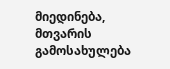მიედინება, მთვარის გამოსახულება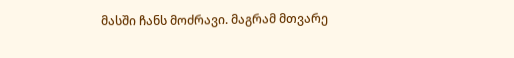მასში ჩანს მოძრავი. მაგრამ მთვარე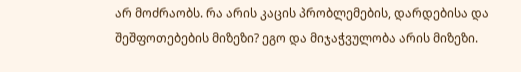არ მოძრაობს. რა არის კაცის პრობლემების, დარდებისა და შეშფოთებების მიზეზი? ეგო და მიჯაჭვულობა არის მიზეზი.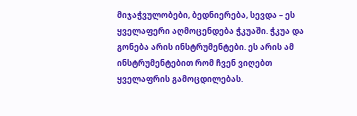მიჯაჭვულობები, ბედნიერება, სევდა – ეს ყველაფერი აღმოცენდება ჭკუაში. ჭკუა და გონება არის ინსტრუმენტები. ეს არის ამ ინსტრუმენტებით რომ ჩვენ ვიღებთ ყველაფრის გამოცდილებას.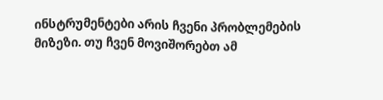ინსტრუმენტები არის ჩვენი პრობლემების მიზეზი. თუ ჩვენ მოვიშორებთ ამ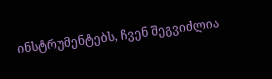ინსტრუმენტებს, ჩვენ შეგვიძლია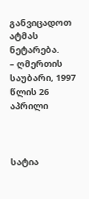განვიცადოთ ატმას ნეტარება.
– ღმერთის საუბარი, 1997 წლის 26 აპრილი



სატია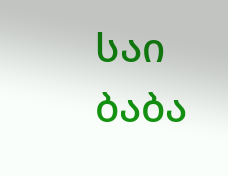საი ბაბა